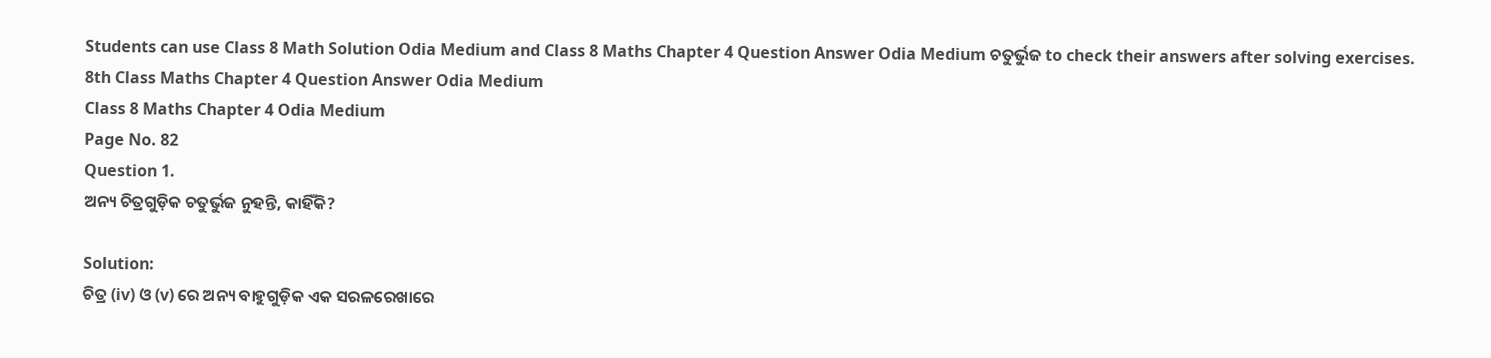Students can use Class 8 Math Solution Odia Medium and Class 8 Maths Chapter 4 Question Answer Odia Medium ଚତୁର୍ଭୁଜ to check their answers after solving exercises.
8th Class Maths Chapter 4 Question Answer Odia Medium
Class 8 Maths Chapter 4 Odia Medium
Page No. 82
Question 1.
ଅନ୍ୟ ଚିତ୍ରଗୁଡ଼ିକ ଚତୁର୍ଭୁଜ ନୁହନ୍ତି, କାହିଁକି?

Solution:
ଚିତ୍ର (iv) ଓ (v) ରେ ଅନ୍ୟ ବାହୁଗୁଡ଼ିକ ଏକ ସରଳରେଖାରେ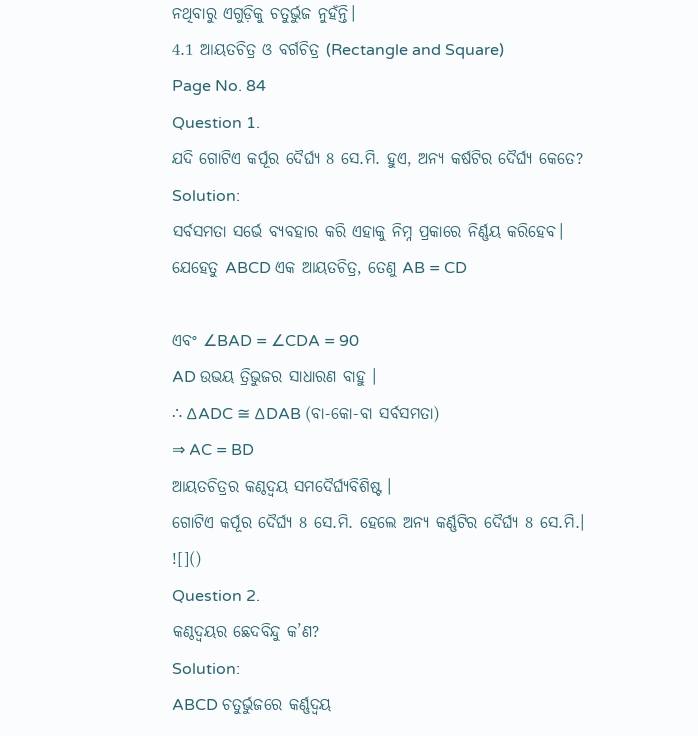ନଥିବାରୁ ଏଗୁଡ଼ିକୁ ଚତୁର୍ଭୁଜ ନୁହଁନ୍ତି।
4.1 ଆୟତଚିତ୍ର ଓ ବର୍ଗଚିତ୍ର (Rectangle and Square)
Page No. 84
Question 1.
ଯଦି ଗୋଟିଏ କର୍ପୂର ଦୈର୍ଘ୍ୟ 8 ସେ.ମି. ହୁଏ, ଅନ୍ୟ କର୍ଷଟିର ଦୈର୍ଘ୍ୟ କେତେ?
Solution:
ସର୍ବସମତା ସର୍ଭେ ବ୍ୟବହାର କରି ଏହାକୁ ନିମ୍ନ ପ୍ରକାରେ ନିର୍ଣ୍ଣୟ କରିହେବ।
ଯେହେତୁ ABCD ଏକ ଆୟତଚିତ୍ର, ତେଣୁ AB = CD

ଏବଂ ∠BAD = ∠CDA = 90
AD ଉଭୟ ତ୍ରିଭୁଜର ସାଧାରଣ ବାହୁ ।
∴ ∆ADC ≅ ∆DAB (ବା-କୋ-ବା ସର୍ବସମତା)
⇒ AC = BD
ଆୟତଚିତ୍ରର କଣ୍ଠଦ୍ଵୟ ସମଦୈର୍ଘ୍ୟବିଶିଷ୍ଟ ।
ଗୋଟିଏ କର୍ପୂର ଦୈର୍ଘ୍ୟ 8 ସେ.ମି. ହେଲେ ଅନ୍ୟ କର୍ଣ୍ଣଟିର ଦୈର୍ଘ୍ୟ 8 ସେ.ମି.।
![]()
Question 2.
କଣ୍ଠଦ୍ଵୟର ଛେଦବିନ୍ଦୁ କ’ଣ?
Solution:
ABCD ଚତୁର୍ଭୁଜରେ କର୍ଣ୍ଣଦ୍ଵୟ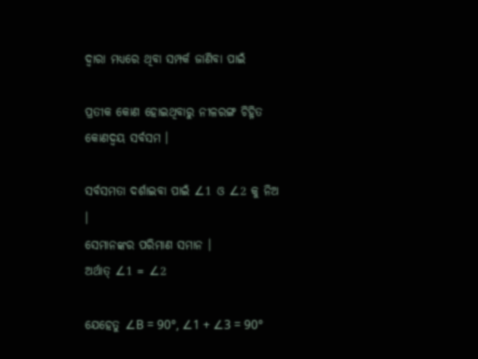ଦ୍ଵାରା ମଧ୍ୟରେ ଥିବା ସମ୍ପର୍କ ଜାଣିବା ପାଇଁ

ପ୍ରତୀକ କୋଣ ହୋଇଥିବାରୁ ନୀଳରଙ୍ଗ ଚିହ୍ନିତ କୋଣଦ୍ଵୟ ସର୍ବସମ ।

ସର୍ବସମତା ଦର୍ଶାଇବା ପାଇଁ ∠1 ଓ ∠2 କୁ ନିଅ ।
ସେମାନଙ୍କର ପରିମାଣ ସମାନ ।
ଅର୍ଥାତ୍ ∠1 = ∠2

ଯେହେତୁ ∠B = 90°, ∠1 + ∠3 = 90°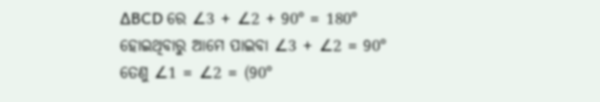∆BCD ରେ ∠3 + ∠2 + 90° = 180°
ହୋଇଥିବାରୁ ଆମେ ପାଇବା ∠3 + ∠2 = 90°
ତେଣୁ ∠1 = ∠2 = (90°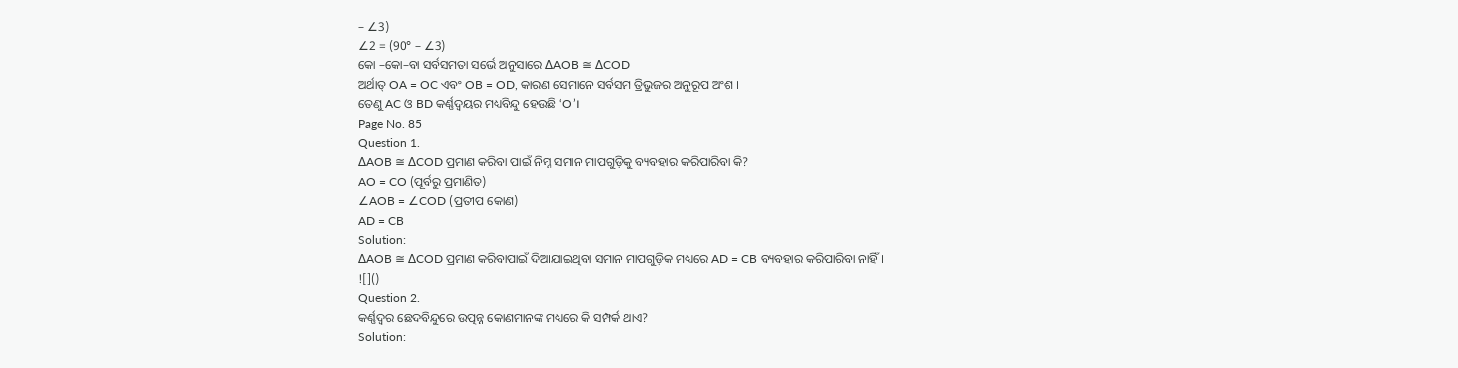– ∠3)
∠2 = (90° – ∠3)
କୋ –କୋ–ବା ସର୍ବସମତା ସର୍ଭେ ଅନୁସାରେ ∆AOB ≅ ∆COD
ଅର୍ଥାତ୍ OA = OC ଏବଂ OB = OD, କାରଣ ସେମାନେ ସର୍ବସମ ତ୍ରିଭୁଜର ଅନୁରୂପ ଅଂଶ ।
ତେଣୁ AC ଓ BD କର୍ଣ୍ଣଦ୍ଵୟର ମଧ୍ୟବିନ୍ଦୁ ହେଉଛି ‘O’।
Page No. 85
Question 1.
∆AOB ≅ ∆COD ପ୍ରମାଣ କରିବା ପାଇଁ ନିମ୍ନ ସମାନ ମାପଗୁଡ଼ିକୁ ବ୍ୟବହାର କରିପାରିବା କି?
AO = CO (ପୂର୍ବରୁ ପ୍ରମାଣିତ)
∠AOB = ∠COD (ପ୍ରତୀପ କୋଣ)
AD = CB
Solution:
∆AOB ≅ ∆COD ପ୍ରମାଣ କରିବାପାଇଁ ଦିଆଯାଇଥିବା ସମାନ ମାପଗୁଡ଼ିକ ମଧ୍ୟରେ AD = CB ବ୍ୟବହାର କରିପାରିବା ନାହିଁ।
![]()
Question 2.
କର୍ଣ୍ଣଦ୍ଵର ଛେଦବିନ୍ଦୁରେ ଉତ୍ପନ୍ନ କୋଣମାନଙ୍କ ମଧ୍ୟରେ କି ସମ୍ପର୍କ ଥାଏ?
Solution: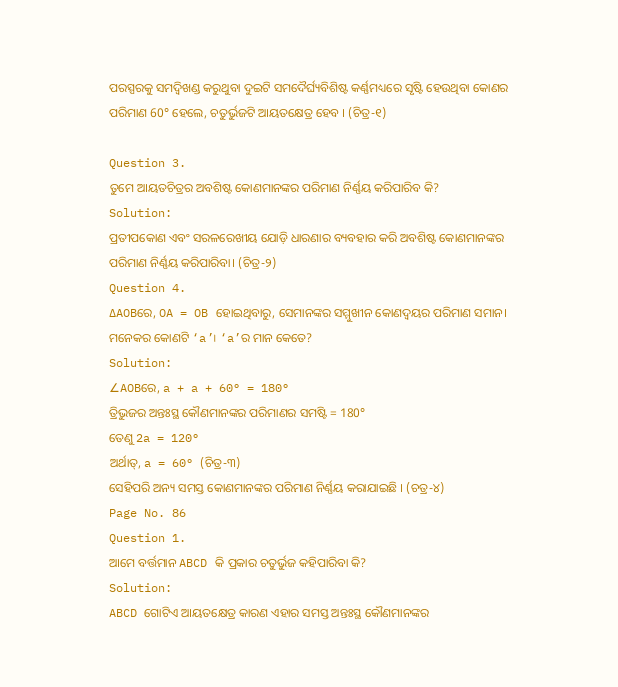ପରସ୍ପରକୁ ସମଦ୍ଵିଖଣ୍ଡ କରୁଥୁବା ଦୁଇଟି ସମଦୈର୍ଘ୍ୟବିଶିଷ୍ଟ କର୍ଣ୍ଣମଧ୍ୟରେ ସୃଷ୍ଟି ହେଉଥିବା କୋଣର ପରିମାଣ 60° ହେଲେ, ଚତୁର୍ଭୁଜଟି ଆୟତକ୍ଷେତ୍ର ହେବ । (ଚିତ୍ର-୧)

Question 3.
ତୁମେ ଆୟତଚିତ୍ରର ଅବଶିଷ୍ଟ କୋଣମାନଙ୍କର ପରିମାଣ ନିର୍ଣ୍ଣୟ କରିପାରିବ କି?
Solution:
ପ୍ରତୀପକୋଣ ଏବଂ ସରଳରେଖୀୟ ଯୋଡ଼ି ଧାରଣାର ବ୍ୟବହାର କରି ଅବଶିଷ୍ଟ କୋଣମାନଙ୍କର ପରିମାଣ ନିର୍ଣ୍ଣୟ କରିପାରିବା। (ଚିତ୍ର-୨)
Question 4.
∆AOBରେ, OA = OB ହୋଇଥିବାରୁ, ସେମାନଙ୍କର ସମ୍ମୁଖୀନ କୋଣଦ୍ଵୟର ପରିମାଣ ସମାନ। ମନେକର କୋଣଟି ‘a’। ‘a’ର ମାନ କେତେ?
Solution:
∠AOBରେ, a + a + 60° = 180°
ତ୍ରିଭୁଜର ଅନ୍ତଃସ୍ଥ କୌଣମାନଙ୍କର ପରିମାଣର ସମଷ୍ଟି = 180°
ତେଣୁ 2a = 120°
ଅର୍ଥାତ୍, a = 60° (ଚିତ୍ର-୩)
ସେହିପରି ଅନ୍ୟ ସମସ୍ତ କୋଣମାନଙ୍କର ପରିମାଣ ନିର୍ଣ୍ଣୟ କରାଯାଇଛି । (ଚତ୍ର-୪)
Page No. 86
Question 1.
ଆମେ ବର୍ତ୍ତମାନ ABCD କି ପ୍ରକାର ଚତୁର୍ଭୁଜ କହିପାରିବା କି?
Solution:
ABCD ଗୋଟିଏ ଆୟତକ୍ଷେତ୍ର କାରଣ ଏହାର ସମସ୍ତ ଅନ୍ତଃସ୍ଥ କୌଣମାନଙ୍କର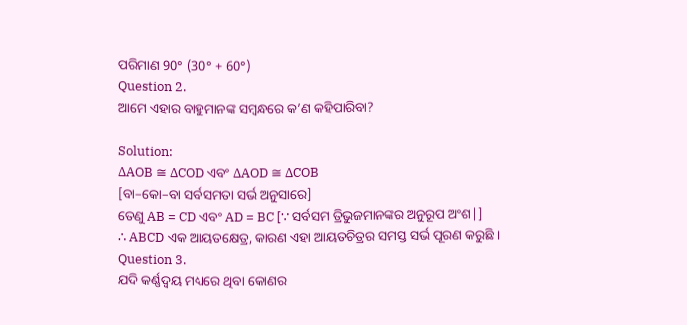ପରିମାଣ 90° (30° + 60°)
Question 2.
ଆମେ ଏହାର ବାହୁମାନଙ୍କ ସମ୍ବନ୍ଧରେ କ’ଣ କହିପାରିବା?

Solution:
∆AOB ≅ ∆COD ଏବଂ ∆AOD ≅ ∆COB
[ବା–କୋ–ବା ସର୍ବସମତା ସର୍ଭ ଅନୁସାରେ]
ତେଣୁ AB = CD ଏବଂ AD = BC [∵ ସର୍ବସମ ତ୍ରିଭୁଜମାନଙ୍କର ଅନୁରୂପ ଅଂଶ|]
∴ ABCD ଏକ ଆୟତକ୍ଷେତ୍ର, କାରଣ ଏହା ଆୟତଚିତ୍ରର ସମସ୍ତ ସର୍ଭ ପୂରଣ କରୁଛି ।
Question 3.
ଯଦି କର୍ଣ୍ଣଦ୍ଵୟ ମଧ୍ୟରେ ଥିବା କୋଣର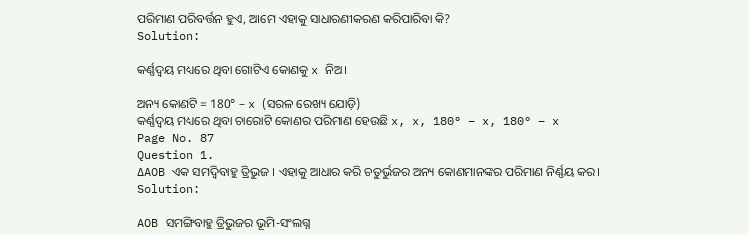ପରିମାଣ ପରିବର୍ତ୍ତନ ହୁଏ, ଆମେ ଏହାକୁ ସାଧାରଣୀକରଣ କରିପାରିବା କି?
Solution:

କର୍ଣ୍ଣଦ୍ଵୟ ମଧ୍ୟରେ ଥିବା ଗୋଟିଏ କୋଣକୁ x ନିଅ।

ଅନ୍ୟ କୋଣଟି = 180° – x (ସରଳ ରେଖ୍ୟ ଯୋଡ଼ି)
କର୍ଣ୍ଣଦ୍ଵୟ ମଧ୍ୟରେ ଥିବା ଚାରୋଟି କୋଣର ପରିମାଣ ହେଉଛି x, x, 180° – x, 180° – x
Page No. 87
Question 1.
∆AOB ଏକ ସମଦ୍ବିବାହୁ ତ୍ରିଭୁଜ । ଏହାକୁ ଆଧାର କରି ଚତୁର୍ଭୁଜର ଅନ୍ୟ କୋଣମାନଙ୍କର ପରିମାଣ ନିର୍ଣ୍ଣୟ କର।
Solution:

AOB ସମଙ୍ଗିବାହୁ ତ୍ରିଭୁଜର ଭୂମି-ସଂଲଗ୍ନ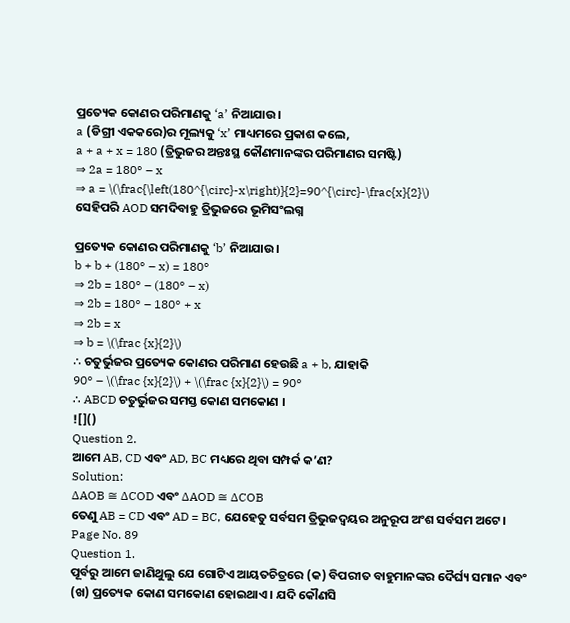ପ୍ରତ୍ୟେକ କୋଣର ପରିମାଣକୁ ‘a’ ନିଆଯାଉ।
a (ଡିଗ୍ରୀ ଏକକରେ)ର ମୂଲ୍ୟକୁ ‘x’ ମାଧ୍ୟମରେ ପ୍ରକାଶ କଲେ,
a + a + x = 180 (ତ୍ରିଭୁଜର ଅନ୍ତଃସ୍ଥ କୌଣମାନଙ୍କର ପରିମାଣର ସମଷ୍ଟି)
⇒ 2a = 180° – x
⇒ a = \(\frac{\left(180^{\circ}-x\right)}{2}=90^{\circ}-\frac{x}{2}\)
ସେହିପରି AOD ସମଦିବାହୁ ତ୍ରିଭୁଜରେ ଭୂମିସଂଲଗ୍ନ

ପ୍ରତ୍ୟେକ କୋଣର ପରିମାଣକୁ ‘b’ ନିଆଯାଉ।
b + b + (180° – x) = 180°
⇒ 2b = 180° – (180° – x)
⇒ 2b = 180° – 180° + x
⇒ 2b = x
⇒ b = \(\frac {x}{2}\)
∴ ଚତୁର୍ଭୁଜର ପ୍ରତ୍ୟେକ କୋଣର ପରିମାଣ ହେଉଛି a + b, ଯାହାକି
90° – \(\frac {x}{2}\) + \(\frac {x}{2}\) = 90°
∴ ABCD ଚତୁର୍ଭୁଜର ସମସ୍ତ କୋଣ ସମକୋଣ ।
![]()
Question 2.
ଆମେ AB, CD ଏବଂ AD, BC ମଧ୍ୟରେ ଥିବା ସମ୍ପର୍କ କ’ଣ?
Solution:
∆AOB ≅ ∆COD ଏବଂ ∆AOD ≅ ∆COB
ତେଣୁ AB = CD ଏବଂ AD = BC, ଯେହେତୁ ସର୍ବସମ ତ୍ରିଭୁଜଦ୍ଵୟର ଅନୁରୂପ ଅଂଶ ସର୍ବସମ ଅଟେ।
Page No. 89
Question 1.
ପୂର୍ବରୁ ଆମେ ଜାଣିଥୁଲୁ ଯେ ଗୋଟିଏ ଆୟତଚିତ୍ରରେ (କ) ବିପରୀତ ବାହୁମାନଙ୍କର ଦୈର୍ଘ୍ୟ ସମାନ ଏବଂ (ଖ) ପ୍ରତ୍ୟେକ କୋଣ ସମକୋଣ ହୋଇଥାଏ । ଯଦି କୌଣସି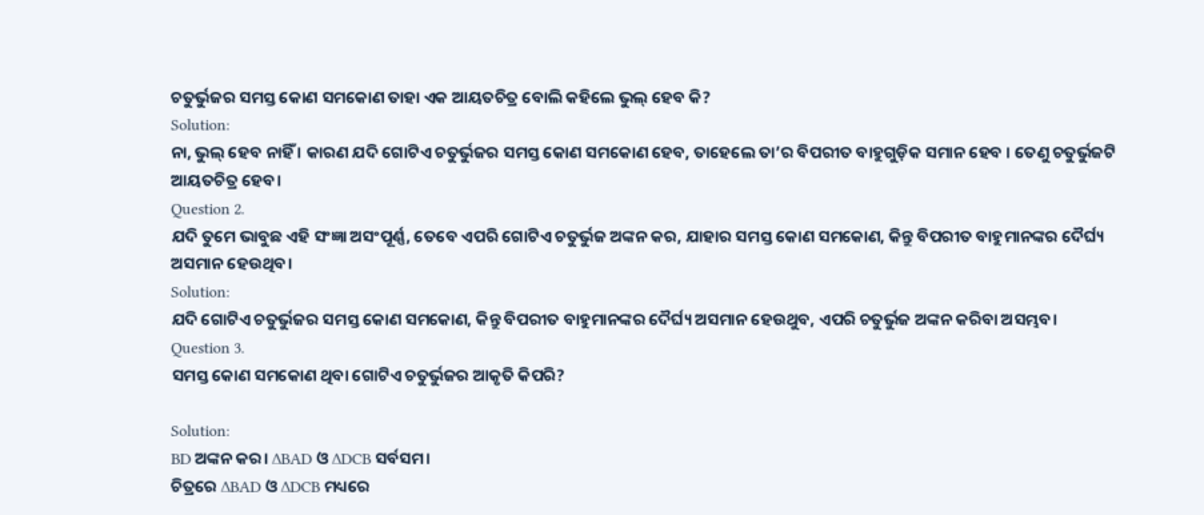ଚତୁର୍ଭୁଜର ସମସ୍ତ କୋଣ ସମକୋଣ ତାହା ଏକ ଆୟତଚିତ୍ର ବୋଲି କହିଲେ ଭୁଲ୍ ହେବ କି?
Solution:
ନା, ଭୁଲ୍ ହେବ ନାହିଁ । କାରଣ ଯଦି ଗୋଟିଏ ଚତୁର୍ଭୁଜର ସମସ୍ତ କୋଣ ସମକୋଣ ହେବ, ତାହେଲେ ତା’ର ବିପରୀତ ବାହୁଗୁଡ଼ିକ ସମାନ ହେବ । ତେଣୁ ଚତୁର୍ଭୁଜଟି ଆୟତଚିତ୍ର ହେବ।
Question 2.
ଯଦି ତୁମେ ଭାବୁଛ ଏହି ସଂଜ୍ଞା ଅସଂପୂର୍ଣ୍ଣ, ତେବେ ଏପରି ଗୋଟିଏ ଚତୁର୍ଭୁଜ ଅଙ୍କନ କର, ଯାହାର ସମସ୍ତ କୋଣ ସମକୋଣ, କିନ୍ତୁ ବିପରୀତ ବାହୁମାନଙ୍କର ଦୈର୍ଘ୍ୟ ଅସମାନ ହେଉଥିବ।
Solution:
ଯଦି ଗୋଟିଏ ଚତୁର୍ଭୁଜର ସମସ୍ତ କୋଣ ସମକୋଣ, କିନ୍ତୁ ବିପରୀତ ବାହୁମାନଙ୍କର ଦୈର୍ଘ୍ୟ ଅସମାନ ହେଉଥୁବ, ଏପରି ଚତୁର୍ଭୁଜ ଅଙ୍କନ କରିବା ଅସମ୍ଭବ।
Question 3.
ସମସ୍ତ କୋଣ ସମକୋଣ ଥିବା ଗୋଟିଏ ଚତୁର୍ଭୁଜର ଆକୃତି କିପରି?

Solution:
BD ଅଙ୍କନ କର। ∆BAD ଓ ∆DCB ସର୍ବସମ।
ଚିତ୍ରରେ ∆BAD ଓ ∆DCB ମଧ୍ୟରେ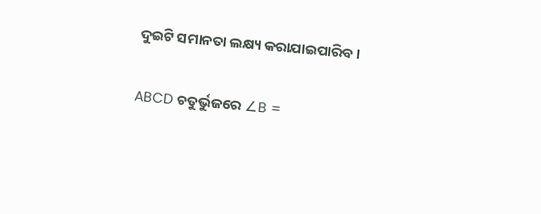ଦୁଇଟି ସମାନତା ଲକ୍ଷ୍ୟ କରାଯାଇପାରିବ।

ABCD ଚତୁର୍ଭୁଜରେ ∠B =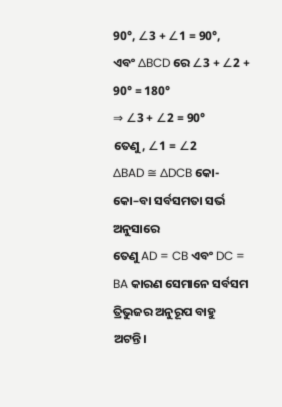90°, ∠3 + ∠1 = 90°,
ଏବଂ ∆BCD ରେ ∠3 + ∠2 + 90° = 180°
⇒ ∠3 + ∠2 = 90°
ତେଣୁ, ∠1 = ∠2
∆BAD ≅ ∆DCB କୋ-କୋ–ବା ସର୍ବସମତା ସର୍ଭ ଅନୁସାରେ
ତେଣୁ AD = CB ଏବଂ DC = BA କାରଣ ସେମାନେ ସର୍ବସମ ତ୍ରିଭୁଜର ଅନୁରୂପ ବାହୁ ଅଟନ୍ତି।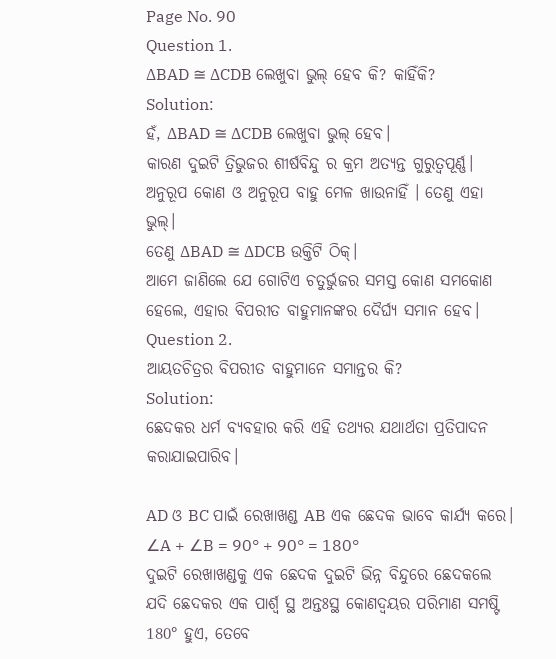Page No. 90
Question 1.
∆BAD ≅ ∆CDB ଲେଖୁବା ଭୁଲ୍ ହେବ କି? କାହିଁକି?
Solution:
ହଁ, ∆BAD ≅ ∆CDB ଲେଖୁବା ଭୁଲ୍ ହେବ।
କାରଣ ଦୁଇଟି ତ୍ରିଭୁଜର ଶୀର୍ଷବିନ୍ଦୁ ର କ୍ରମ ଅତ୍ୟନ୍ତ ଗୁରୁତ୍ଵପୂର୍ଣ୍ଣ।
ଅନୁରୂପ କୋଣ ଓ ଅନୁରୂପ ବାହୁ ମେଳ ଖାଉନାହିଁ । ତେଣୁ ଏହା ଭୁଲ୍।
ତେଣୁ ∆BAD ≅ ∆DCB ଉକ୍ତିଟି ଠିକ୍।
ଆମେ ଜାଣିଲେ ଯେ ଗୋଟିଏ ଚତୁର୍ଭୁଜର ସମସ୍ତ କୋଣ ସମକୋଣ ହେଲେ, ଏହାର ବିପରୀତ ବାହୁମାନଙ୍କର ଦୈର୍ଘ୍ୟ ସମାନ ହେବ।
Question 2.
ଆୟତଚିତ୍ରର ବିପରୀତ ବାହୁମାନେ ସମାନ୍ତର କି?
Solution:
ଛେଦକର ଧର୍ମ ବ୍ୟବହାର କରି ଏହି ତଥ୍ୟର ଯଥାର୍ଥତା ପ୍ରତିପାଦନ କରାଯାଇପାରିବ।

AD ଓ BC ପାଇଁ ରେଖାଖଣ୍ଡ AB ଏକ ଛେଦକ ଭାବେ କାର୍ଯ୍ୟ କରେ।
∠A + ∠B = 90° + 90° = 180°
ଦୁଇଟି ରେଖାଖଣ୍ଡକୁ ଏକ ଛେଦକ ଦୁଇଟି ଭିନ୍ନ ବିନ୍ଦୁରେ ଛେଦକଲେ ଯଦି ଛେଦକର ଏକ ପାର୍ଶ୍ଵ ସ୍ଥ ଅନ୍ତଃସ୍ଥ କୋଣଦ୍ଵୟର ପରିମାଣ ସମଷ୍ଟି 180° ହୁଏ, ତେବେ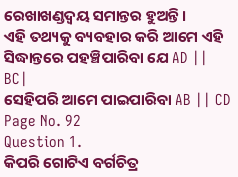ରେଖାଖଣ୍ଡଦ୍ଵୟ ସମାନ୍ତର ହୁଅନ୍ତି।
ଏହି ତଥ୍ୟକୁ ବ୍ୟବହାର କରି ଆମେ ଏହି ସିଦ୍ଧାନ୍ତରେ ପହଞ୍ଚିପାରିବା ଯେ AD || BC|
ସେହିପରି ଆମେ ପାଇପାରିବା AB || CD
Page No. 92
Question 1.
କିପରି ଗୋଟିଏ ବର୍ଗଚିତ୍ର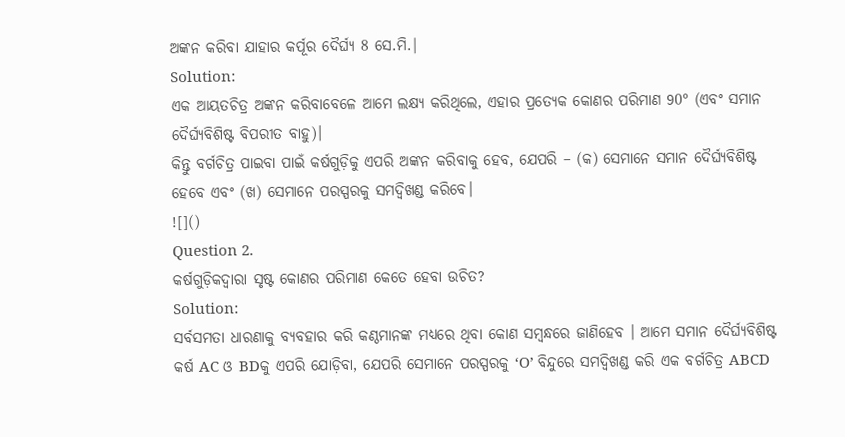ଅଙ୍କନ କରିବା ଯାହାର କର୍ପୂର ଦୈର୍ଘ୍ୟ 8 ସେ.ମି.|
Solution:
ଏକ ଆୟତଚିତ୍ର ଅଙ୍କନ କରିବାବେଳେ ଆମେ ଲକ୍ଷ୍ୟ କରିଥିଲେ, ଏହାର ପ୍ରତ୍ୟେକ କୋଣର ପରିମାଣ 90° (ଏବଂ ସମାନ ଦୈର୍ଘ୍ୟବିଶିଷ୍ଟ ବିପରୀତ ବାହୁ)।
କିନ୍ତୁ ବର୍ଗଚିତ୍ର ପାଇବା ପାଇଁ କର୍ଷଗୁଡ଼ିକୁ ଏପରି ଅଙ୍କନ କରିବାକୁ ହେବ, ଯେପରି – (କ) ସେମାନେ ସମାନ ଦୈର୍ଘ୍ୟବିଶିଷ୍ଟ ହେବେ ଏବଂ (ଖ) ସେମାନେ ପରସ୍ପରକୁ ସମଦ୍ଵିଖଣ୍ଡ କରିବେ।
![]()
Question 2.
କର୍ଷଗୁଡ଼ିକଦ୍ଵାରା ସୃଷ୍ଟ କୋଣର ପରିମାଣ କେତେ ହେବା ଉଚିତ?
Solution:
ସର୍ବସମତା ଧାରଣାକୁ ବ୍ୟବହାର କରି କଣ୍ଠମାନଙ୍କ ମଧ୍ୟରେ ଥିବା କୋଣ ସମ୍ବନ୍ଧରେ ଜାଣିହେବ । ଆମେ ସମାନ ଦୈର୍ଘ୍ୟବିଶିଷ୍ଟ କର୍ଷ AC ଓ BDକୁ ଏପରି ଯୋଡ଼ିବା, ଯେପରି ସେମାନେ ପରସ୍ପରକୁ ‘O’ ବିନ୍ଦୁରେ ସମଦ୍ଵିଖଣ୍ଡ କରି ଏକ ବର୍ଗଚିତ୍ର ABCD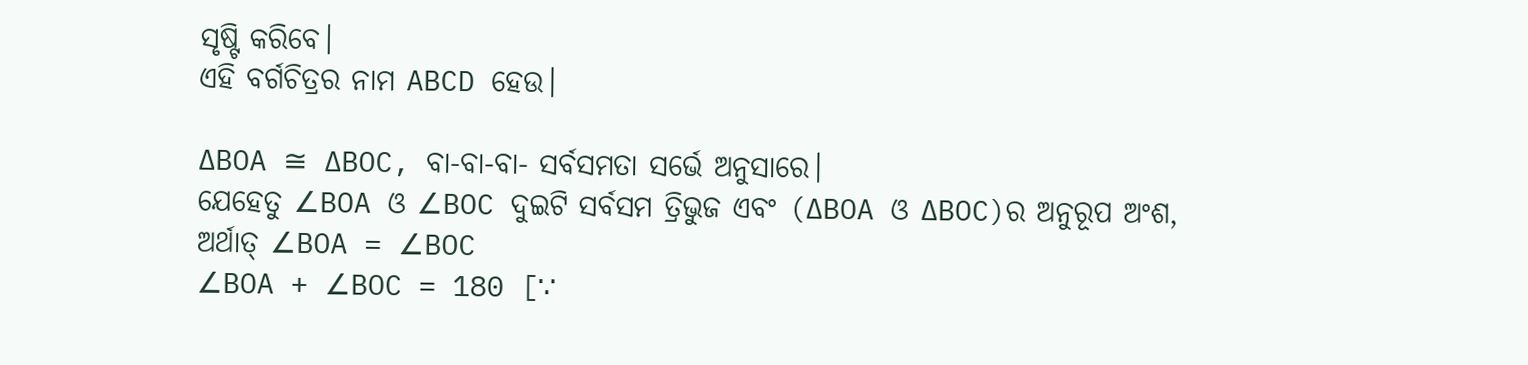ସୃଷ୍ଟି କରିବେ।
ଏହି ବର୍ଗଚିତ୍ରର ନାମ ABCD ହେଉ।

∆BOA ≅ ∆BOC, ବା-ବା-ବା- ସର୍ବସମତା ସର୍ଭେ ଅନୁସାରେ।
ଯେହେତୁ ∠BOA ଓ ∠BOC ଦୁଇଟି ସର୍ବସମ ତ୍ରିଭୁଜ ଏବଂ (∆BOA ଓ ∆BOC)ର ଅନୁରୂପ ଅଂଶ,
ଅର୍ଥାତ୍ ∠BOA = ∠BOC
∠BOA + ∠BOC = 180 [∵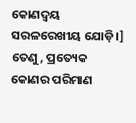କୋଣଦ୍ଵୟ ସରଳରେଖୀୟ ଯୋଡ଼ି।]
ତେଣୁ, ପ୍ରତ୍ୟେକ କୋଣର ପରିମାଣ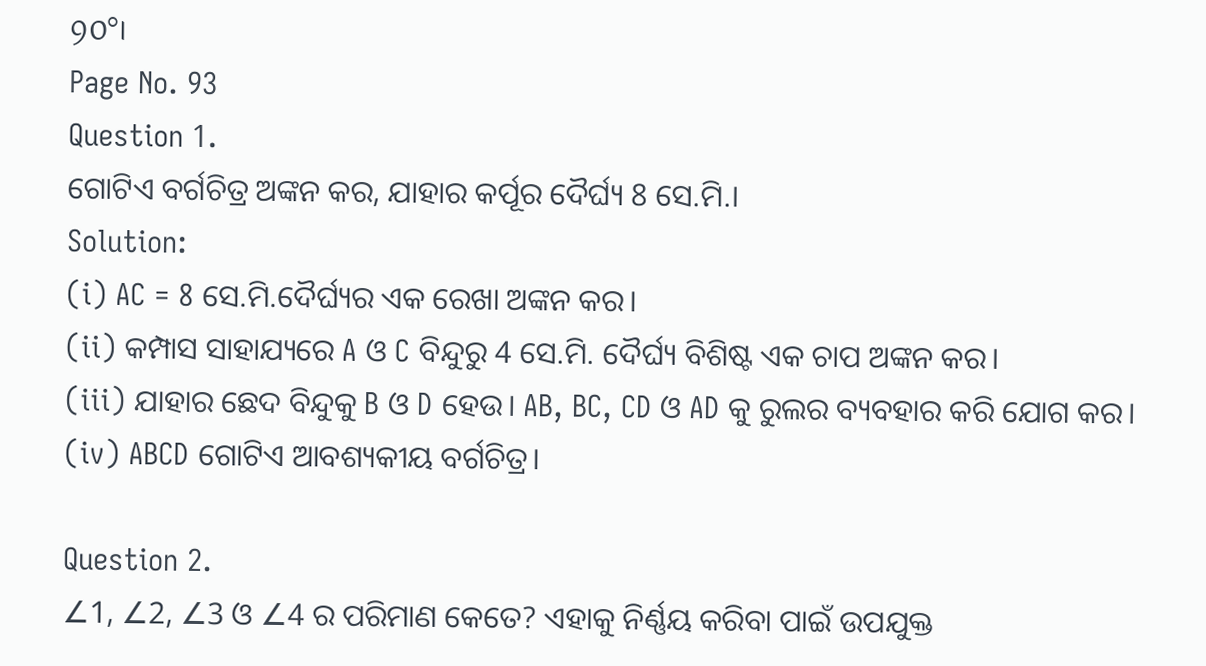90°।
Page No. 93
Question 1.
ଗୋଟିଏ ବର୍ଗଚିତ୍ର ଅଙ୍କନ କର, ଯାହାର କର୍ପୂର ଦୈର୍ଘ୍ୟ 8 ସେ.ମି.।
Solution:
(i) AC = 8 ସେ.ମି.ଦୈର୍ଘ୍ୟର ଏକ ରେଖା ଅଙ୍କନ କର।
(ii) କମ୍ପାସ ସାହାଯ୍ୟରେ A ଓ C ବିନ୍ଦୁରୁ 4 ସେ.ମି. ଦୈର୍ଘ୍ୟ ବିଶିଷ୍ଟ ଏକ ଚାପ ଅଙ୍କନ କର।
(iii) ଯାହାର ଛେଦ ବିନ୍ଦୁକୁ B ଓ D ହେଉ। AB, BC, CD ଓ AD କୁ ରୁଲର ବ୍ୟବହାର କରି ଯୋଗ କର।
(iv) ABCD ଗୋଟିଏ ଆବଶ୍ୟକୀୟ ବର୍ଗଚିତ୍ର।

Question 2.
∠1, ∠2, ∠3 ଓ ∠4 ର ପରିମାଣ କେତେ? ଏହାକୁ ନିର୍ଣ୍ଣୟ କରିବା ପାଇଁ ଉପଯୁକ୍ତ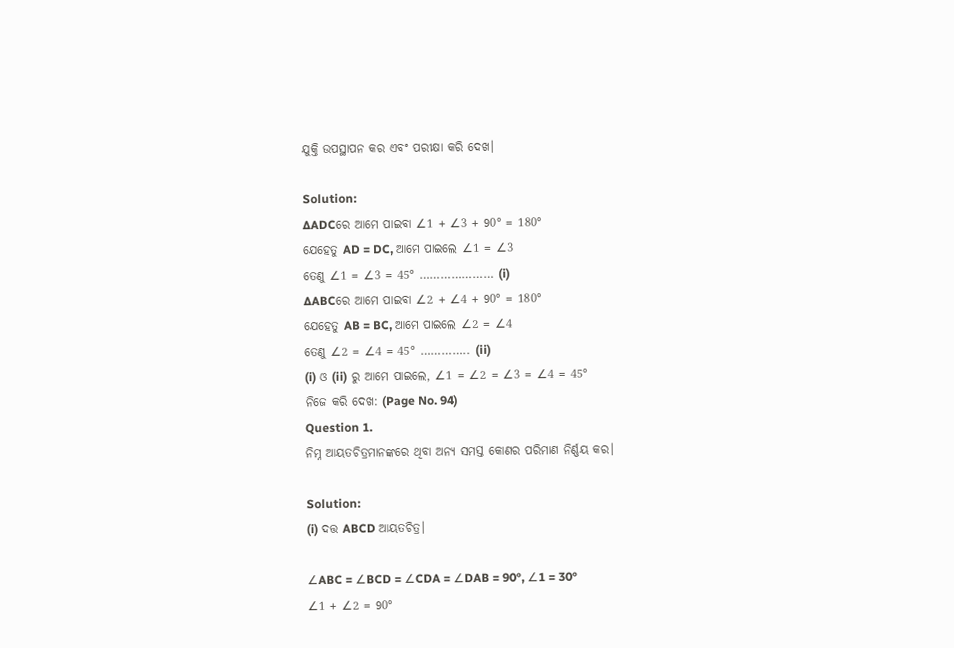ଯୁକ୍ତି ଉପସ୍ଥାପନ କର ଏବଂ ପରୀକ୍ଷା କରି ଦେଖ।

Solution:
∆ADCରେ ଆମେ ପାଇବା ∠1 + ∠3 + 90° = 180°
ଯେହେତୁ AD = DC, ଆମେ ପାଇଲେ ∠1 = ∠3
ତେଣୁ ∠1 = ∠3 = 45° ………………… (i)
∆ABCରେ ଆମେ ପାଇବା ∠2 + ∠4 + 90° = 180°
ଯେହେତୁ AB = BC, ଆମେ ପାଇଲେ ∠2 = ∠4
ତେଣୁ ∠2 = ∠4 = 45° ………….. (ii)
(i) ଓ (ii) ରୁ ଆମେ ପାଇଲେ, ∠1 = ∠2 = ∠3 = ∠4 = 45°
ନିଜେ କରି ଦେଖ: (Page No. 94)
Question 1.
ନିମ୍ନ ଆୟତଚିତ୍ରମାନଙ୍କରେ ଥିବା ଅନ୍ୟ ସମସ୍ତ କୋଣର ପରିମାଣ ନିର୍ଣ୍ଣୟ କର।

Solution:
(i) ଦତ୍ତ ABCD ଆୟତଚିତ୍ର।

∠ABC = ∠BCD = ∠CDA = ∠DAB = 90°, ∠1 = 30°
∠1 + ∠2 = 90°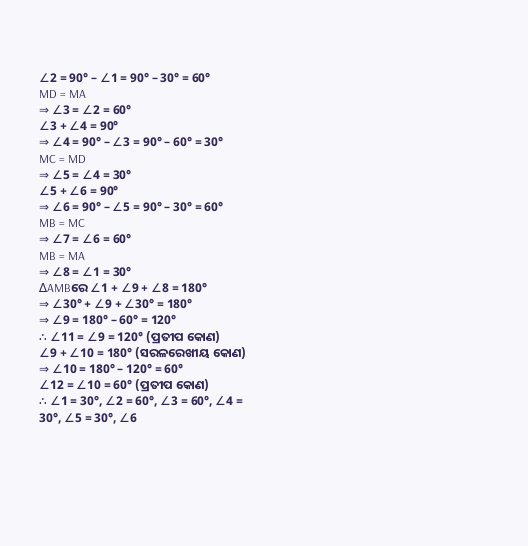∠2 = 90° – ∠1 = 90° – 30° = 60°
MD = MA
⇒ ∠3 = ∠2 = 60°
∠3 + ∠4 = 90°
⇒ ∠4 = 90° – ∠3 = 90° – 60° = 30°
MC = MD
⇒ ∠5 = ∠4 = 30°
∠5 + ∠6 = 90°
⇒ ∠6 = 90° – ∠5 = 90° – 30° = 60°
MB = MC
⇒ ∠7 = ∠6 = 60°
MB = MA
⇒ ∠8 = ∠1 = 30°
∆AMBରେ ∠1 + ∠9 + ∠8 = 180°
⇒ ∠30° + ∠9 + ∠30° = 180°
⇒ ∠9 = 180° – 60° = 120°
∴ ∠11 = ∠9 = 120° (ପ୍ରତୀପ କୋଣ)
∠9 + ∠10 = 180° (ସରଳରେଖୀୟ କୋଣ)
⇒ ∠10 = 180° – 120° = 60°
∠12 = ∠10 = 60° (ପ୍ରତୀପ କୋଣ)
∴ ∠1 = 30°, ∠2 = 60°, ∠3 = 60°, ∠4 = 30°, ∠5 = 30°, ∠6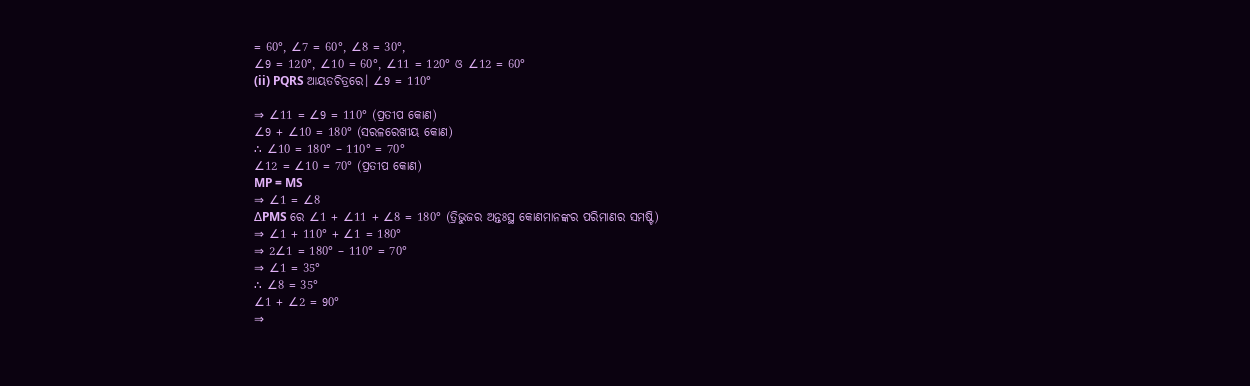= 60°, ∠7 = 60°, ∠8 = 30°,
∠9 = 120°, ∠10 = 60°, ∠11 = 120° ଓ ∠12 = 60°
(ii) PQRS ଆୟତଚିତ୍ରରେ। ∠9 = 110°

⇒ ∠11 = ∠9 = 110° (ପ୍ରତୀପ କୋଣ)
∠9 + ∠10 = 180° (ସରଳରେଖୀୟ କୋଣ)
∴ ∠10 = 180° – 110° = 70°
∠12 = ∠10 = 70° (ପ୍ରତୀପ କୋଣ)
MP = MS
⇒ ∠1 = ∠8
∆PMS ରେ ∠1 + ∠11 + ∠8 = 180° (ତ୍ରିଭୁଜର ଅନ୍ତଃସ୍ଥ କୋଣମାନଙ୍କର ପରିମାଣର ସମଷ୍ଟି)
⇒ ∠1 + 110° + ∠1 = 180°
⇒ 2∠1 = 180° – 110° = 70°
⇒ ∠1 = 35°
∴ ∠8 = 35°
∠1 + ∠2 = 90°
⇒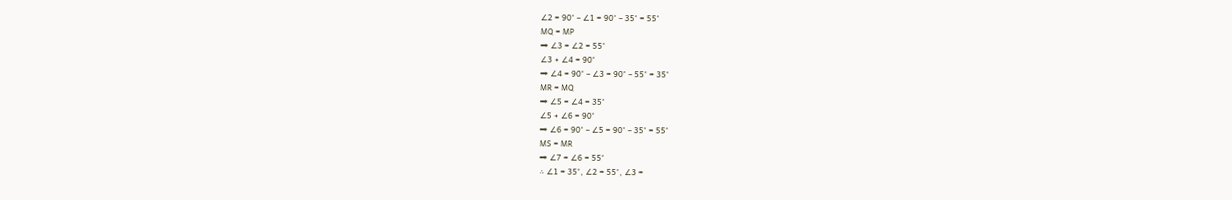∠2 = 90° – ∠1 = 90° – 35° = 55°
MQ = MP
⇒ ∠3 = ∠2 = 55°
∠3 + ∠4 = 90°
⇒ ∠4 = 90° – ∠3 = 90° – 55° = 35°
MR = MQ
⇒ ∠5 = ∠4 = 35°
∠5 + ∠6 = 90°
⇒ ∠6 = 90° – ∠5 = 90° – 35° = 55°
MS = MR
⇒ ∠7 = ∠6 = 55°
∴ ∠1 = 35°, ∠2 = 55°, ∠3 =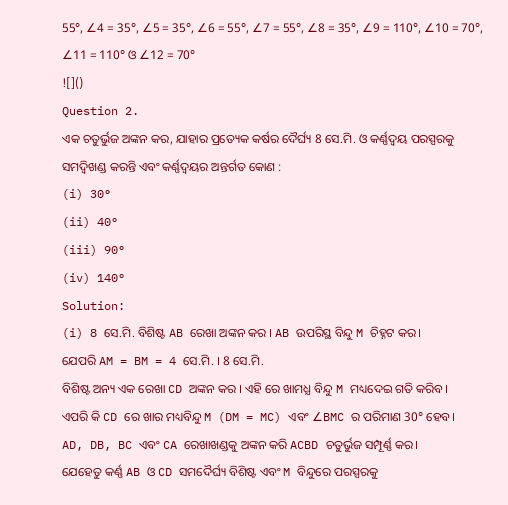55°, ∠4 = 35°, ∠5 = 35°, ∠6 = 55°, ∠7 = 55°, ∠8 = 35°, ∠9 = 110°, ∠10 = 70°, ∠11 = 110° ଓ ∠12 = 70°
![]()
Question 2.
ଏକ ଚତୁର୍ଭୁଜ ଅଙ୍କନ କର, ଯାହାର ପ୍ରତ୍ୟେକ କର୍ଷର ଦୈର୍ଘ୍ୟ 8 ସେ.ମି. ଓ କର୍ଣ୍ଣଦ୍ଵୟ ପରସ୍ପରକୁ ସମଦ୍ଵିଖଣ୍ଡ କରନ୍ତି ଏବଂ କର୍ଣ୍ଣଦ୍ଵୟର ଅନ୍ତର୍ଗତ କୋଣ :
(i) 30°
(ii) 40°
(iii) 90°
(iv) 140°
Solution:
(i) 8 ସେ.ମି. ବିଶିଷ୍ଟ AB ରେଖା ଅଙ୍କନ କର । AB ଉପରିସ୍ଥ ବିନ୍ଦୁ M ଚିହ୍ନଟ କର।
ଯେପରି AM = BM = 4 ସେ.ମି. । 8 ସେ.ମି.
ବିଶିଷ୍ଟ ଅନ୍ୟ ଏକ ରେଖା CD ଅଙ୍କନ କର । ଏହି ରେ ଖାମଧ୍ଯ ବିନ୍ଦୁ M ମଧ୍ୟଦେଇ ଗତି କରିବ।
ଏପରି କି CD ରେ ଖାର ମଧ୍ୟବିନ୍ଦୁ M (DM = MC) ଏବଂ ∠BMC ର ପରିମାଣ 30° ହେବ।
AD, DB, BC ଏବଂ CA ରେଖାଖଣ୍ଡକୁ ଅଙ୍କନ କରି ACBD ଚତୁର୍ଭୁଜ ସମ୍ପୂର୍ଣ୍ଣ କର।
ଯେହେତୁ କର୍ଣ୍ଣ AB ଓ CD ସମଦୈର୍ଘ୍ୟ ବିଶିଷ୍ଟ ଏବଂ M ବିନ୍ଦୁରେ ପରସ୍ପରକୁ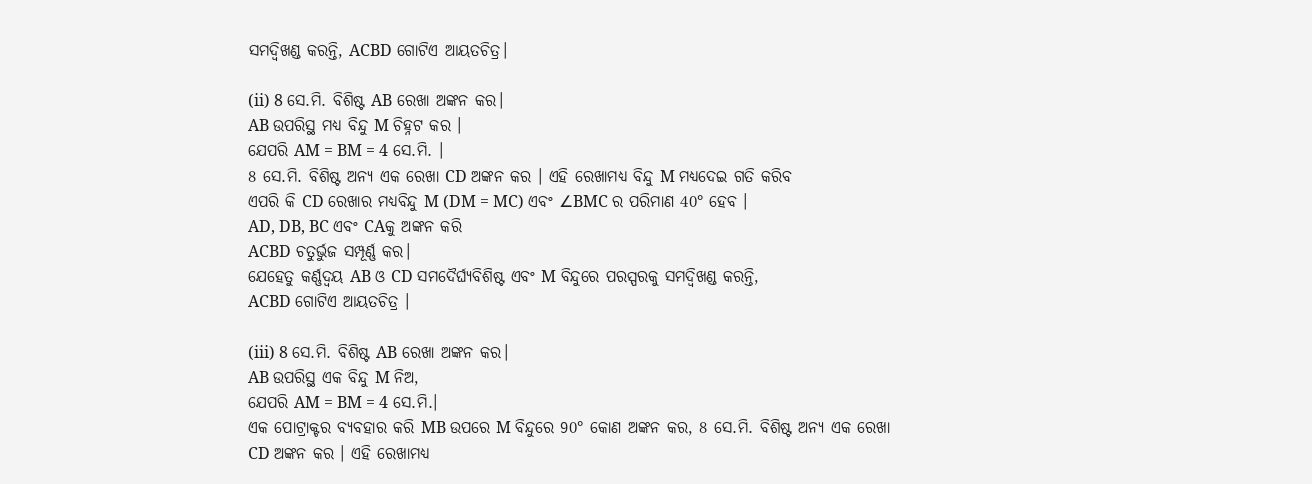ସମଦ୍ଵିଖଣ୍ଡ କରନ୍ତି, ACBD ଗୋଟିଏ ଆୟତଚିତ୍ର।

(ii) 8 ସେ.ମି. ବିଶିଷ୍ଟ AB ରେଖା ଅଙ୍କନ କର।
AB ଉପରିସ୍ଥ ମଧ୍ୟ ବିନ୍ଦୁ M ଚିହ୍ନଟ କର ।
ଯେପରି AM = BM = 4 ସେ.ମି. ।
8 ସେ.ମି. ବିଶିଷ୍ଟ ଅନ୍ୟ ଏକ ରେଖା CD ଅଙ୍କନ କର । ଏହି ରେଖାମଧ୍ଯ ବିନ୍ଦୁ M ମଧ୍ୟଦେଇ ଗତି କରିବ
ଏପରି କି CD ରେଖାର ମଧ୍ୟବିନ୍ଦୁ M (DM = MC) ଏବଂ ∠BMC ର ପରିମାଣ 40° ହେବ ।
AD, DB, BC ଏବଂ CAକୁ ଅଙ୍କନ କରି
ACBD ଚତୁର୍ଭୁଜ ସମ୍ପୂର୍ଣ୍ଣ କର।
ଯେହେତୁ କର୍ଣ୍ଣଦ୍ଵୟ AB ଓ CD ସମଦୈର୍ଘ୍ୟବିଶିଷ୍ଟ ଏବଂ M ବିନ୍ଦୁରେ ପରସ୍ପରକୁ ସମଦ୍ଵିଖଣ୍ଡ କରନ୍ତି,
ACBD ଗୋଟିଏ ଆୟତଚିତ୍ର ।

(iii) 8 ସେ.ମି. ବିଶିଷ୍ଟ AB ରେଖା ଅଙ୍କନ କର।
AB ଉପରିସ୍ଥ ଏକ ବିନ୍ଦୁ M ନିଅ,
ଯେପରି AM = BM = 4 ସେ.ମି.।
ଏକ ପୋଟ୍ରାକ୍ଟର ବ୍ୟବହାର କରି MB ଉପରେ M ବିନ୍ଦୁରେ 90° କୋଣ ଅଙ୍କନ କର, 8 ସେ.ମି. ବିଶିଷ୍ଟ ଅନ୍ୟ ଏକ ରେଖା
CD ଅଙ୍କନ କର । ଏହି ରେଖାମଧ୍ୟ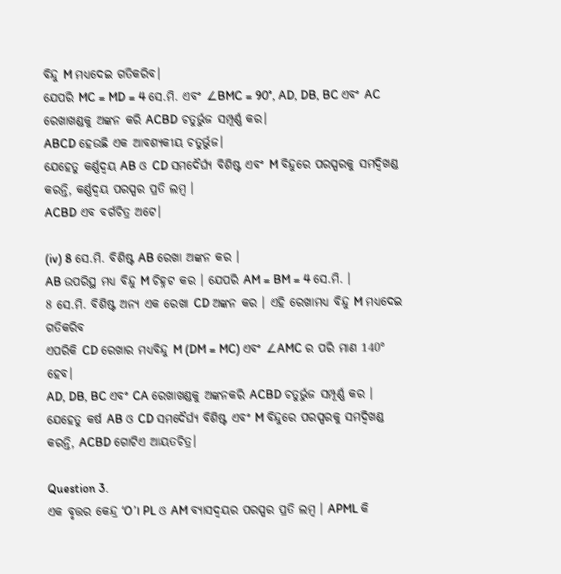ବିନ୍ଦୁ M ମଧ୍ୟଦେଇ ଗତିକରିବ।
ଯେପରି MC = MD = 4 ସେ.ମି. ଏବଂ ∠BMC = 90°, AD, DB, BC ଏବଂ AC ରେଖାଖଣ୍ଡକୁ ଅଙ୍କନ କରି ACBD ଚତୁର୍ଭୁଜ ସମ୍ପୂର୍ଣ୍ଣ କର।
ABCD ହେଉଛି ଏକ ଆବଶ୍ୟକୀୟ ଚତୁର୍ଭୁଜ।
ଯେହେତୁ କର୍ଣ୍ଣଦ୍ଵୟ AB ଓ CD ସମଦୈର୍ଘ୍ୟ ବିଶିଷ୍ଟ ଏବଂ M ବିନ୍ଦୁରେ ପରସ୍ପରକୁ ସମଦ୍ଵିଖଣ୍ଡ କରନ୍ତି, କର୍ଣ୍ଣଦ୍ଵୟ ପରସ୍ପର ପ୍ରତି ଲମ୍ବ ।
ACBD ଏବ ବର୍ଗଚିତ୍ର ଅଟେ।

(iv) 8 ସେ.ମି. ବିଶିଷ୍ଟ AB ରେଖା ଅଙ୍କନ କର ।
AB ଉପରିସ୍ଥ ମଧ୍ୟ ବିନ୍ଦୁ M ଚିହ୍ନଟ କର । ଯେପରି AM = BM = 4 ସେ.ମି. ।
8 ସେ.ମି. ବିଶିଷ୍ଟ ଅନ୍ୟ ଏକ ରେଖା CD ଅଙ୍କନ କର । ଏହି ରେଖାମଧ୍ଯ ବିନ୍ଦୁ M ମଧ୍ୟଦେଇ ଗତିକରିବ
ଏପରିକି CD ରେଖାର ମଧ୍ୟବିନ୍ଦୁ M (DM = MC) ଏବଂ ∠AMC ର ପରି ମାଣ 140° ହେବ।
AD, DB, BC ଏବଂ CA ରେଖାଖଣ୍ଡକୁ ଅଙ୍କନକରି ACBD ଚତୁର୍ଭୁଜ ସମ୍ପୂର୍ଣ୍ଣ କର ।
ଯେହେତୁ କର୍ଷ AB ଓ CD ସମଦୈର୍ଘ୍ୟ ବିଶିଷ୍ଟ ଏବଂ M ବିନ୍ଦୁରେ ପରସ୍ପରକୁ ସମଦ୍ଵିଖଣ୍ଡ କରନ୍ତି, ACBD ଗୋଟିଏ ଆୟତଚିତ୍ର।

Question 3.
ଏକ ବୃତ୍ତର କେନ୍ଦ୍ର ‘O’। PL ଓ AM ବ୍ୟାସଦ୍ଵୟର ପରସ୍ପର ପ୍ରତି ଲମ୍ବ । APML କି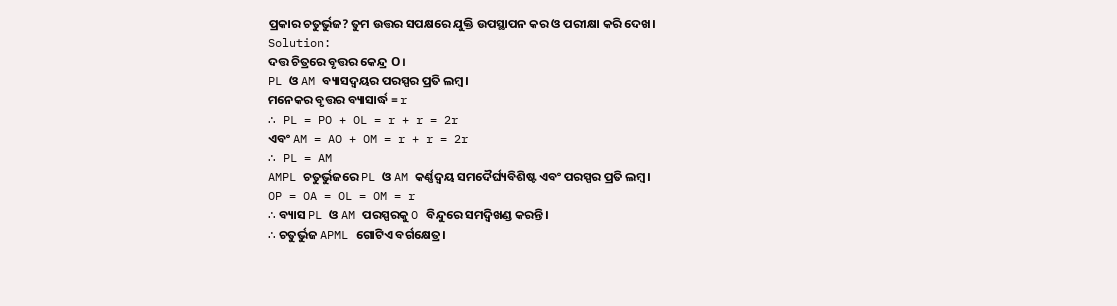ପ୍ରକାର ଚତୁର୍ଭୁଜ? ତୁମ ଉତ୍ତର ସପକ୍ଷରେ ଯୁକ୍ତି ଉପସ୍ଥାପନ କର ଓ ପରୀକ୍ଷା କରି ଦେଖ।
Solution:
ଦତ୍ତ ଚିତ୍ରରେ ବୃତ୍ତର କେନ୍ଦ୍ର O।
PL ଓ AM ବ୍ୟାସଦ୍ଵୟର ପରସ୍ପର ପ୍ରତି ଲମ୍ବ।
ମନେକର ବୃତ୍ତର ବ୍ୟାସାର୍ଦ୍ଧ = r
∴ PL = PO + OL = r + r = 2r
ଏବଂ AM = AO + OM = r + r = 2r
∴ PL = AM
AMPL ଚତୁର୍ଭୁଜରେ PL ଓ AM କର୍ଣ୍ଣଦ୍ଵୟ ସମଦୈର୍ଘ୍ୟବିଶିଷ୍ଟ ଏବଂ ପରସ୍ପର ପ୍ରତି ଲମ୍ବ।
OP = OA = OL = OM = r
∴ ବ୍ୟାସ PL ଓ AM ପରସ୍ପରକୁ O ବିନ୍ଦୁରେ ସମଦ୍ଵିଖଣ୍ଡ କରନ୍ତି।
∴ ଚତୁର୍ଭୁଜ APML ଗୋଟିଏ ବର୍ଗକ୍ଷେତ୍ର।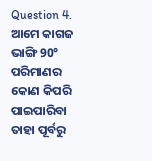Question 4.
ଆମେ କାଗଜ ଭାଙ୍ଗି 90° ପରିମାଣର କୋଣ କିପରି ପାଇପାରିବା ତାହା ପୂର୍ବରୁ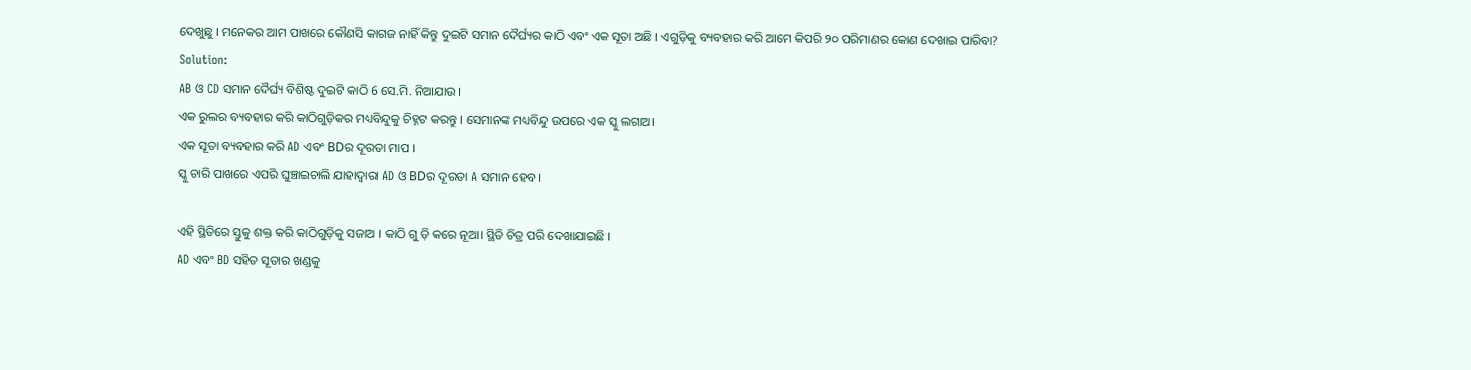ଦେଖୁଛୁ । ମନେକର ଆମ ପାଖରେ କୌଣସି କାଗଜ ନାହିଁ କିନ୍ତୁ ଦୁଇଟି ସମାନ ଦୈର୍ଘ୍ୟର କାଠି ଏବଂ ଏକ ସୂତା ଅଛି । ଏଗୁଡ଼ିକୁ ବ୍ୟବହାର କରି ଆମେ କିପରି ୨୦ ପରିମାଣର କୋଣ ଦେଖାଇ ପାରିବା?
Solution:
AB ଓ CD ସମାନ ଦୈର୍ଘ୍ୟ ବିଶିଷ୍ଟ ଦୁଇଟି କାଠି 6 ସେ.ମି. ନିଆଯାଉ ।
ଏକ ରୁଲର ବ୍ୟବହାର କରି କାଠିଗୁଡ଼ିକର ମଧ୍ୟବିନ୍ଦୁକୁ ଚିହ୍ନଟ କରନ୍ତୁ । ସେମାନଙ୍କ ମଧ୍ୟବିନ୍ଦୁ ଉପରେ ଏକ ସ୍କୁ ଲଗାଅ।
ଏକ ସୂତା ବ୍ୟବହାର କରି AD ଏବଂ BDର ଦୂରତା ମାପ ।
ସ୍କୁ ଚାରି ପାଖରେ ଏପରି ଘୁଞ୍ଚାଇଚାଲି ଯାହାଦ୍ଵାରା AD ଓ BDର ଦୂରତା A ସମାନ ହେବ।

ଏହି ସ୍ଥିତିରେ ସ୍ତୁକୁ ଶକ୍ତ କରି କାଠିଗୁଡ଼ିକୁ ସଜାଅ । କାଠି ଗୁ ଡ଼ି କରେ ନୂଆ। ସ୍ଥିତି ଚିତ୍ର ପରି ଦେଖାଯାଇଛି ।
AD ଏବଂ BD ସହିତ ସୂତାର ଖଣ୍ଡକୁ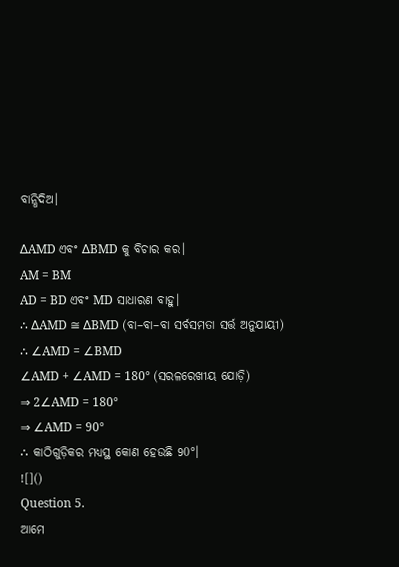ବାନ୍ଧିଦିଅ।

∆AMD ଏବଂ ∆BMD କୁ ବିଚାର କର।
AM = BM
AD = BD ଏବଂ MD ସାଧାରଣ ବାହୁ।
∴ ∆AMD ≅ ∆BMD (ବା–ବା–ବା ସର୍ବସମତା ସର୍ତ୍ତ ଅନୁଯାୟୀ)
∴ ∠AMD = ∠BMD
∠AMD + ∠AMD = 180° (ସରଳରେଖୀୟ ଯୋଡ଼ି)
⇒ 2∠AMD = 180°
⇒ ∠AMD = 90°
∴ କାଠିଗୁଡ଼ିକର ମଧ୍ୟସ୍ଥ କୋଣ ହେଉଛି 90°।
![]()
Question 5.
ଆମେ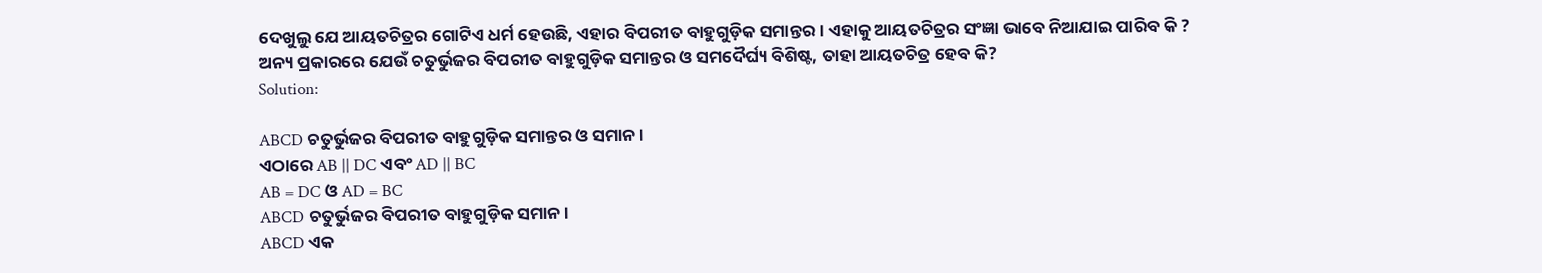ଦେଖୁଲୁ ଯେ ଆୟତଚିତ୍ରର ଗୋଟିଏ ଧର୍ମ ହେଉଛି, ଏହାର ବିପରୀତ ବାହୁଗୁଡ଼ିକ ସମାନ୍ତର। ଏହାକୁ ଆୟତଚିତ୍ରର ସଂଜ୍ଞା ଭାବେ ନିଆଯାଇ ପାରିବ କି ? ଅନ୍ୟ ପ୍ରକାରରେ ଯେଉଁ ଚତୁର୍ଭୁଜର ବିପରୀତ ବାହୁଗୁଡ଼ିକ ସମାନ୍ତର ଓ ସମଦୈର୍ଘ୍ୟ ବିଶିଷ୍ଟ, ତାହା ଆୟତଚିତ୍ର ହେବ କି?
Solution:

ABCD ଚତୁର୍ଭୁଜର ବିପରୀତ ବାହୁଗୁଡ଼ିକ ସମାନ୍ତର ଓ ସମାନ।
ଏଠାରେ AB || DC ଏବଂ AD || BC
AB = DC ଓ AD = BC
ABCD ଚତୁର୍ଭୁଜର ବିପରୀତ ବାହୁଗୁଡ଼ିକ ସମାନ।
ABCD ଏକ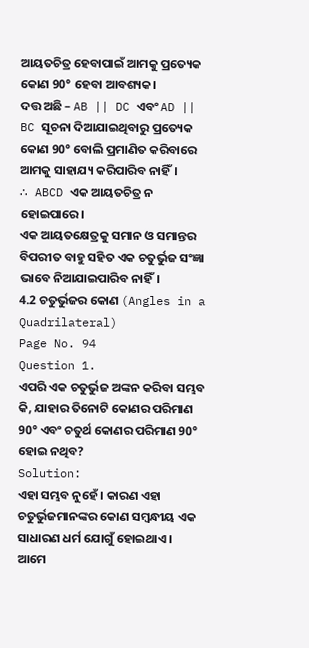ଆୟତଚିତ୍ର ହେବାପାଇଁ ଆମକୁ ପ୍ରତ୍ୟେକ କୋଣ 90° ହେବା ଆବଶ୍ୟକ।
ଦତ୍ତ ଅଛି – AB || DC ଏବଂ AD || BC ସୂଚନା ଦିଆଯାଇଥିବାରୁ ପ୍ରତ୍ୟେକ କୋଣ 90° ବୋଲି ପ୍ରମାଣିତ କରିବାରେ ଆମକୁ ସାହାଯ୍ୟ କରିପାରିବ ନାହିଁ।
∴ ABCD ଏକ ଆୟତଚିତ୍ର ନ ହୋଇପାରେ।
ଏକ ଆୟତକ୍ଷେତ୍ରକୁ ସମାନ ଓ ସମାନ୍ତର ବିପରୀତ ବାହୁ ସହିତ ଏକ ଚତୁର୍ଭୁଜ ସଂଜ୍ଞା ଭାବେ ନିଆଯାଇପାରିବ ନାହିଁ।
4.2 ଚତୁର୍ଭୁଜର କୋଣ (Angles in a Quadrilateral)
Page No. 94
Question 1.
ଏପରି ଏକ ଚତୁର୍ଭୁଜ ଅଙ୍କନ କରିବା ସମ୍ଭବ କି, ଯାହାର ତିନୋଟି କୋଣର ପରିମାଣ 90° ଏବଂ ଚତୁର୍ଥ କୋଣର ପରିମାଣ 90° ହୋଇ ନଥିବ?
Solution:
ଏହା ସମ୍ଭବ ନୁହେଁ । କାରଣ ଏହା ଚତୁର୍ଭୁଜମାନଙ୍କର କୋଣ ସମ୍ବନ୍ଧୀୟ ଏକ ସାଧାରଣ ଧର୍ମ ଯୋଗୁଁ ହୋଇଥାଏ ।
ଆମେ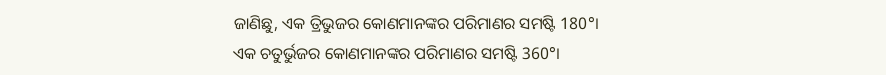ଜାଣିଛୁ, ଏକ ତ୍ରିଭୁଜର କୋଣମାନଙ୍କର ପରିମାଣର ସମଷ୍ଟି 180°।
ଏକ ଚତୁର୍ଭୁଜର କୋଣମାନଙ୍କର ପରିମାଣର ସମଷ୍ଟି 360°।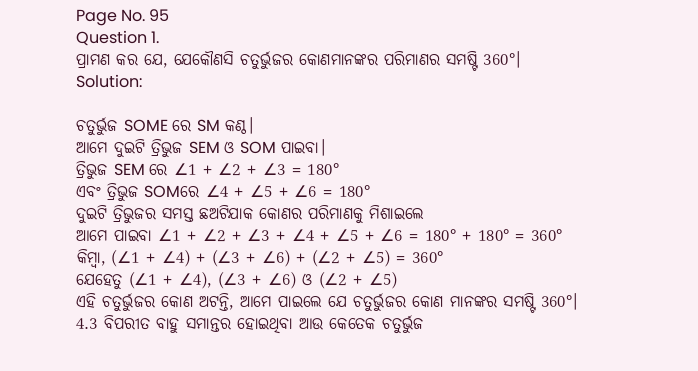Page No. 95
Question 1.
ପ୍ରାମଣ କର ଯେ, ଯେକୌଣସି ଚତୁର୍ଭୁଜର କୋଣମାନଙ୍କର ପରିମାଣର ସମଷ୍ଟି 360°।
Solution:

ଚତୁର୍ଭୁଜ SOME ରେ SM କଣ୍ଠ।
ଆମେ ଦୁଇଟି ତ୍ରିଭୁଜ SEM ଓ SOM ପାଇବା।
ତ୍ରିଭୁଜ SEM ରେ ∠1 + ∠2 + ∠3 = 180°
ଏବଂ ତ୍ରିଭୁଜ SOMରେ ∠4 + ∠5 + ∠6 = 180°
ଦୁଇଟି ତ୍ରିଭୁଜର ସମସ୍ତ ଛଅଟିଯାକ କୋଣର ପରିମାଣକୁ ମିଶାଇଲେ
ଆମେ ପାଇବା ∠1 + ∠2 + ∠3 + ∠4 + ∠5 + ∠6 = 180° + 180° = 360°
କିମ୍ବା, (∠1 + ∠4) + (∠3 + ∠6) + (∠2 + ∠5) = 360°
ଯେହେତୁ (∠1 + ∠4), (∠3 + ∠6) ଓ (∠2 + ∠5)
ଏହି ଚତୁର୍ଭୁଜର କୋଣ ଅଟନ୍ତି, ଆମେ ପାଇଲେ ଯେ ଚତୁର୍ଭୁଜର କୋଣ ମାନଙ୍କର ସମଷ୍ଟି 360°।
4.3 ବିପରୀତ ବାହୁ ସମାନ୍ତର ହୋଇଥିବା ଆଉ କେତେକ ଚତୁର୍ଭୁଜ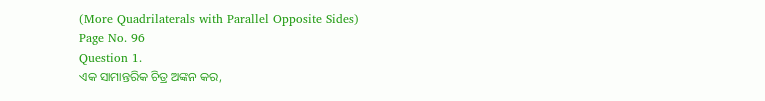(More Quadrilaterals with Parallel Opposite Sides)
Page No. 96
Question 1.
ଏକ ସାମାନ୍ତରିକ ଚିତ୍ର ଅଙ୍କନ କର,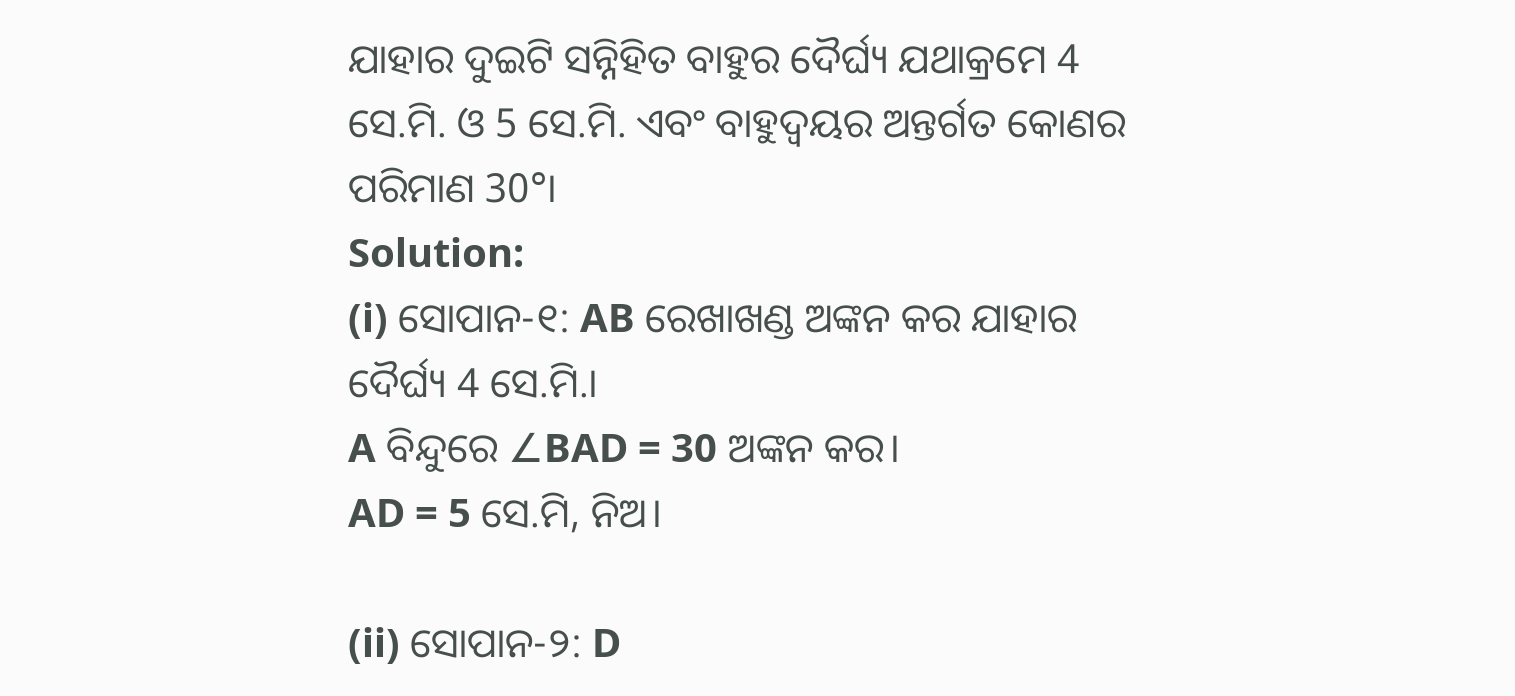ଯାହାର ଦୁଇଟି ସନ୍ନିହିତ ବାହୁର ଦୈର୍ଘ୍ୟ ଯଥାକ୍ରମେ 4 ସେ.ମି. ଓ 5 ସେ.ମି. ଏବଂ ବାହୁଦ୍ୱୟର ଅନ୍ତର୍ଗତ କୋଣର ପରିମାଣ 30°।
Solution:
(i) ସୋପାନ-୧: AB ରେଖାଖଣ୍ଡ ଅଙ୍କନ କର ଯାହାର ଦୈର୍ଘ୍ୟ 4 ସେ.ମି.।
A ବିନ୍ଦୁରେ ∠BAD = 30 ଅଙ୍କନ କର।
AD = 5 ସେ.ମି, ନିଅ।

(ii) ସୋପାନ-୨: D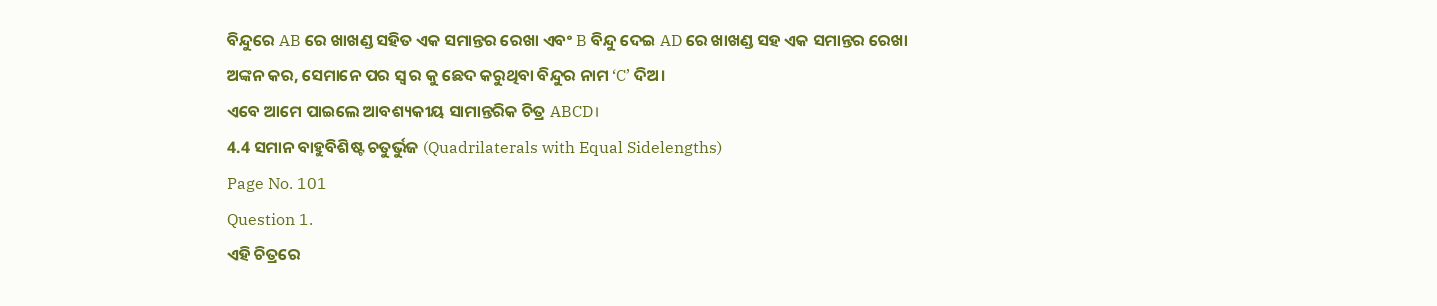ବିନ୍ଦୁରେ AB ରେ ଖାଖଣ୍ଡ ସହିତ ଏକ ସମାନ୍ତର ରେଖା ଏବଂ B ବିନ୍ଦୁ ଦେଇ AD ରେ ଖାଖଣ୍ଡ ସହ ଏକ ସମାନ୍ତର ରେଖା
ଅଙ୍କନ କର, ସେମାନେ ପର ସ୍ଵ ର କୁ ଛେଦ କରୁଥିବା ବିନ୍ଦୁର ନାମ ‘C’ ଦିଅ।
ଏବେ ଆମେ ପାଇଲେ ଆବଶ୍ୟକୀୟ ସାମାନ୍ତରିକ ଚିତ୍ର ABCD।
4.4 ସମାନ ବାହୁବିଶିଷ୍ଟ ଚତୁର୍ଭୁଜ (Quadrilaterals with Equal Sidelengths)
Page No. 101
Question 1.
ଏହି ଚିତ୍ରରେ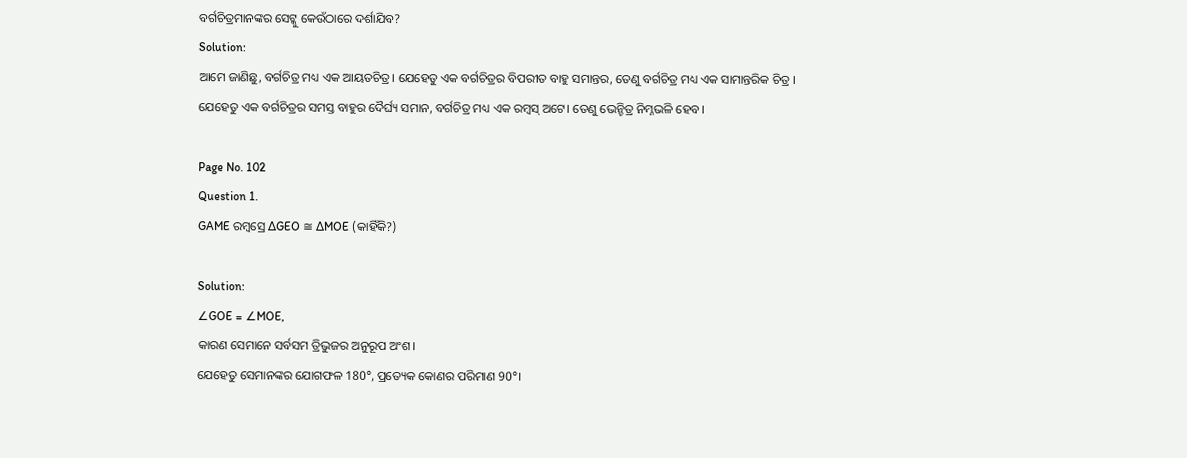ବର୍ଗଚିତ୍ରମାନଙ୍କର ସେଟ୍କୁ କେଉଁଠାରେ ଦର୍ଶାଯିବ?
Solution:
ଆମେ ଜାଣିଛୁ, ବର୍ଗଚିତ୍ର ମଧ୍ୟ ଏକ ଆୟତଚିତ୍ର। ଯେହେତୁ ଏକ ବର୍ଗଚିତ୍ରର ବିପରୀତ ବାହୁ ସମାନ୍ତର, ତେଣୁ ବର୍ଗଚିତ୍ର ମଧ୍ୟ ଏକ ସାମାନ୍ତରିକ ଚିତ୍ର ।
ଯେହେତୁ ଏକ ବର୍ଗଚିତ୍ରର ସମସ୍ତ ବାହୁର ଦୈର୍ଘ୍ୟ ସମାନ, ବର୍ଗଚିତ୍ର ମଧ୍ୟ ଏକ ରମ୍ବସ୍ ଅଟେ। ତେଣୁ ଭେନ୍ଚିତ୍ର ନିମ୍ନଭଳି ହେବ।

Page No. 102
Question 1.
GAME ରମ୍ବସ୍ରେ ∆GEO ≅ ∆MOE (କାହିଁକି?)

Solution:
∠GOE = ∠MOE,
କାରଣ ସେମାନେ ସର୍ବସମ ତ୍ରିଭୁଜର ଅନୁରୂପ ଅଂଶ।
ଯେହେତୁ ସେମାନଙ୍କର ଯୋଗଫଳ 180°, ପ୍ରତ୍ୟେକ କୋଣର ପରିମାଣ 90°।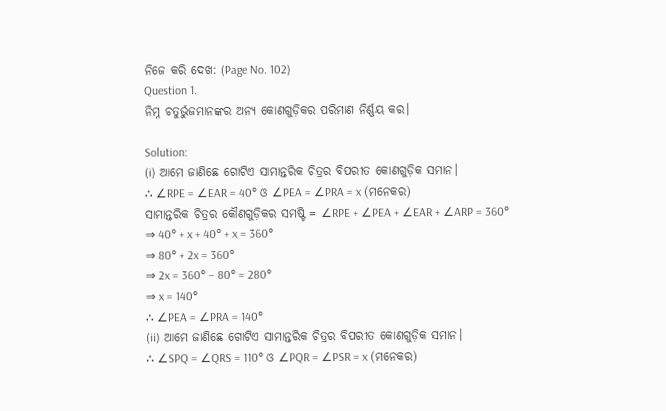ନିଜେ କରି ଦେଖ: (Page No. 102)
Question 1.
ନିମ୍ନ ଚତୁର୍ଭୁଜମାନଙ୍କର ଅନ୍ୟ କୋଣଗୁଡ଼ିକର ପରିମାଣ ନିର୍ଣ୍ଣୟ କର।

Solution:
(i) ଆମେ ଜାଣିଛେ ଗୋଟିଏ ସାମାନ୍ତରିକ ଚିତ୍ରର ବିପରୀତ କୋଣଗୁଡ଼ିକ ସମାନ।
∴ ∠RPE = ∠EAR = 40° ଓ ∠PEA = ∠PRA = x (ମନେକର)
ସାମାନ୍ତରିକ ଚିତ୍ରର କୌଣଗୁଡ଼ିକର ସମଷ୍ଟି = ∠RPE + ∠PEA + ∠EAR + ∠ARP = 360°
⇒ 40° + x + 40° + x = 360°
⇒ 80° + 2x = 360°
⇒ 2x = 360° – 80° = 280°
⇒ x = 140°
∴ ∠PEA = ∠PRA = 140°
(ii) ଆମେ ଜାଣିଛେ ଗୋଟିଏ ସାମାନ୍ତରିକ ଚିତ୍ରର ବିପରୀତ କୋଣଗୁଡ଼ିକ ସମାନ।
∴ ∠SPQ = ∠QRS = 110° ଓ ∠PQR = ∠PSR = x (ମନେକର)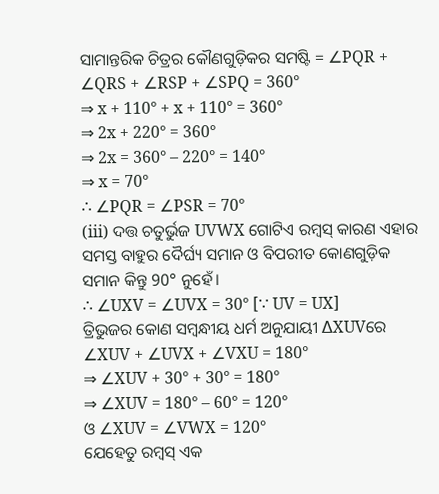ସାମାନ୍ତରିକ ଚିତ୍ରର କୌଣଗୁଡ଼ିକର ସମଷ୍ଟି = ∠PQR + ∠QRS + ∠RSP + ∠SPQ = 360°
⇒ x + 110° + x + 110° = 360°
⇒ 2x + 220° = 360°
⇒ 2x = 360° – 220° = 140°
⇒ x = 70°
∴ ∠PQR = ∠PSR = 70°
(iii) ଦତ୍ତ ଚତୁର୍ଭୁଜ UVWX ଗୋଟିଏ ରମ୍ବସ୍ କାରଣ ଏହାର ସମସ୍ତ ବାହୁର ଦୈର୍ଘ୍ୟ ସମାନ ଓ ବିପରୀତ କୋଣଗୁଡ଼ିକ ସମାନ କିନ୍ତୁ 90° ନୁହେଁ।
∴ ∠UXV = ∠UVX = 30° [∵ UV = UX]
ତ୍ରିଭୁଜର କୋଣ ସମ୍ବନ୍ଧୀୟ ଧର୍ମ ଅନୁଯାୟୀ ∆XUVରେ
∠XUV + ∠UVX + ∠VXU = 180°
⇒ ∠XUV + 30° + 30° = 180°
⇒ ∠XUV = 180° – 60° = 120°
ଓ ∠XUV = ∠VWX = 120°
ଯେହେତୁ ରମ୍ବସ୍ ଏକ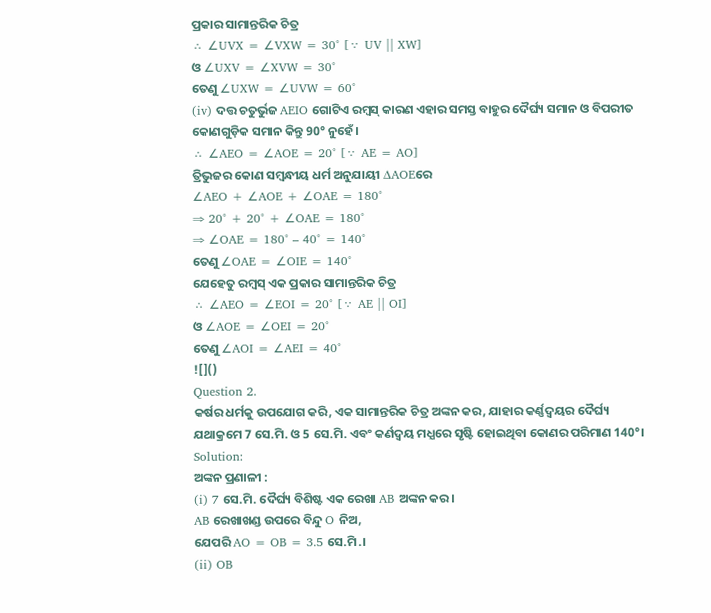ପ୍ରକାର ସାମାନ୍ତରିକ ଚିତ୍ର
∴ ∠UVX = ∠VXW = 30° [∵ UV || XW]
ଓ ∠UXV = ∠XVW = 30°
ତେଣୁ ∠UXW = ∠UVW = 60°
(iv) ଦତ୍ତ ଚତୁର୍ଭୁଜ AEIO ଗୋଟିଏ ରମ୍ବସ୍ କାରଣ ଏହାର ସମସ୍ତ ବାହୁର ଦୈର୍ଘ୍ୟ ସମାନ ଓ ବିପରୀତ କୋଣଗୁଡ଼ିକ ସମାନ କିନ୍ତୁ 90° ନୁହେଁ।
∴ ∠AEO = ∠AOE = 20° [∵ AE = AO]
ତ୍ରିଭୁଜର କୋଣ ସମ୍ବନ୍ଧୀୟ ଧର୍ମ ଅନୁଯାୟୀ ∆AOEରେ
∠AEO + ∠AOE + ∠OAE = 180°
⇒ 20° + 20° + ∠OAE = 180°
⇒ ∠OAE = 180° – 40° = 140°
ତେଣୁ ∠OAE = ∠OIE = 140°
ଯେହେତୁ ରମ୍ବସ୍ ଏକ ପ୍ରକାର ସାମାନ୍ତରିକ ଚିତ୍ର
∴ ∠AEO = ∠EOI = 20° [∵ AE || OI]
ଓ ∠AOE = ∠OEI = 20°
ତେଣୁ ∠AOI = ∠AEI = 40°
![]()
Question 2.
କର୍ଷର ଧର୍ମକୁ ଉପଯୋଗ କରି, ଏକ ସାମାନ୍ତରିକ ଚିତ୍ର ଅଙ୍କନ କର, ଯାହାର କର୍ଣ୍ଣଦ୍ୱୟର ଦୈର୍ଘ୍ୟ ଯଥାକ୍ରମେ 7 ସେ.ମି. ଓ 5 ସେ.ମି. ଏବଂ କର୍ଣଦ୍ଵୟ ମଧ୍ଯରେ ସୃଷ୍ଟି ହୋଇଥିବା କୋଣର ପରିମାଣ 140°।
Solution:
ଅଙ୍କନ ପ୍ରଣାଳୀ :
(i) 7 ସେ.ମି. ଦୈର୍ଘ୍ୟ ବିଶିଷ୍ଟ ଏକ ରେଖା AB ଅଙ୍କନ କର।
AB ରେଖାଖଣ୍ଡ ଉପରେ ବିନ୍ଦୁ O ନିଅ,
ଯେପରି AO = OB = 3.5 ସେ.ମି.।
(ii) OB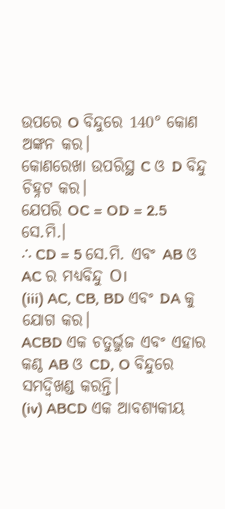ଉପରେ O ବିନ୍ଦୁରେ 140° କୋଣ ଅଙ୍କନ କର।
କୋଣରେଖା ଉପରିସ୍ଥ C ଓ D ବିନ୍ଦୁ ଚିହ୍ନଟ କର।
ଯେପରି OC = OD = 2.5 ସେ.ମି.।
∴ CD = 5 ସେ.ମି. ଏବଂ AB ଓ AC ର ମଧ୍ୟବିନ୍ଦୁ O।
(iii) AC, CB, BD ଏବଂ DA କୁ ଯୋଗ କର।
ACBD ଏକ ଚତୁର୍ଭୁଜ ଏବଂ ଏହାର କଣ୍ଠ AB ଓ CD, O ବିନ୍ଦୁରେ ସମଦ୍ଵିଖଣ୍ଡ କରନ୍ତି।
(iv) ABCD ଏକ ଆବଶ୍ୟକୀୟ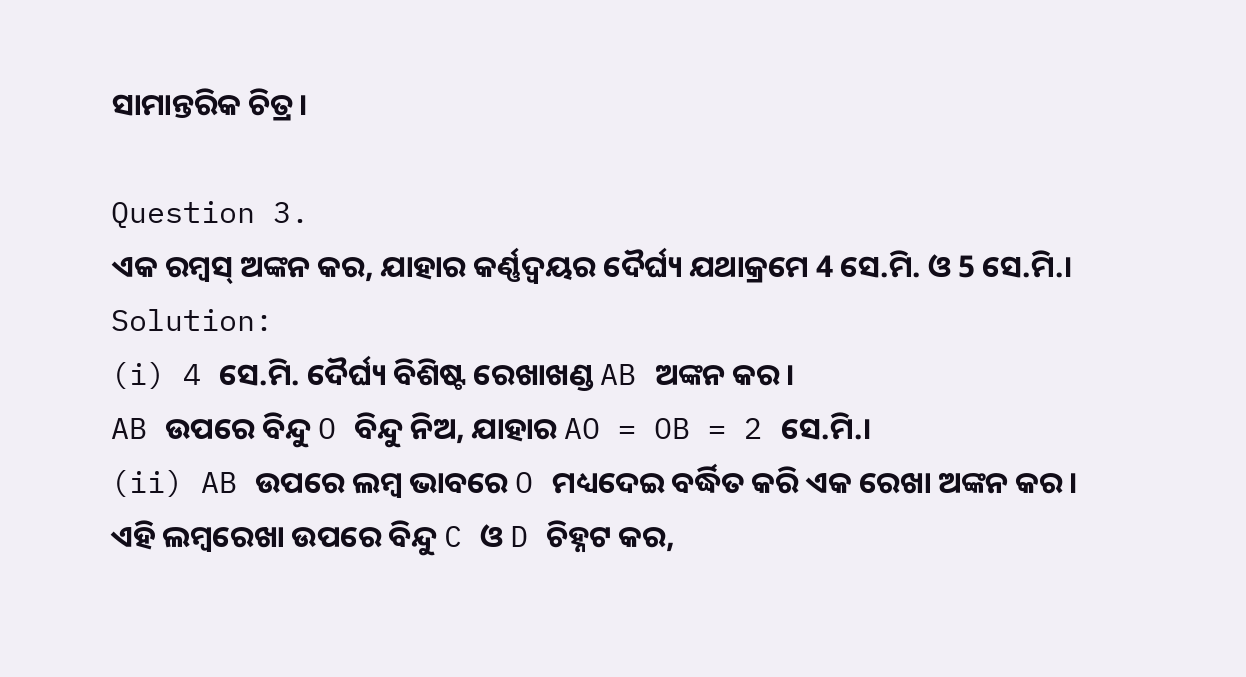ସାମାନ୍ତରିକ ଚିତ୍ର।

Question 3.
ଏକ ରମ୍ବସ୍ ଅଙ୍କନ କର, ଯାହାର କର୍ଣ୍ଣଦ୍ୱୟର ଦୈର୍ଘ୍ୟ ଯଥାକ୍ରମେ 4 ସେ.ମି. ଓ 5 ସେ.ମି.।
Solution:
(i) 4 ସେ.ମି. ଦୈର୍ଘ୍ୟ ବିଶିଷ୍ଟ ରେଖାଖଣ୍ଡ AB ଅଙ୍କନ କର।
AB ଉପରେ ବିନ୍ଦୁ O ବିନ୍ଦୁ ନିଅ, ଯାହାର AO = OB = 2 ସେ.ମି.।
(ii) AB ଉପରେ ଲମ୍ବ ଭାବରେ O ମଧ୍ୟଦେଇ ବର୍ଦ୍ଧିତ କରି ଏକ ରେଖା ଅଙ୍କନ କର।
ଏହି ଲମ୍ବରେଖା ଉପରେ ବିନ୍ଦୁ C ଓ D ଚିହ୍ନଟ କର,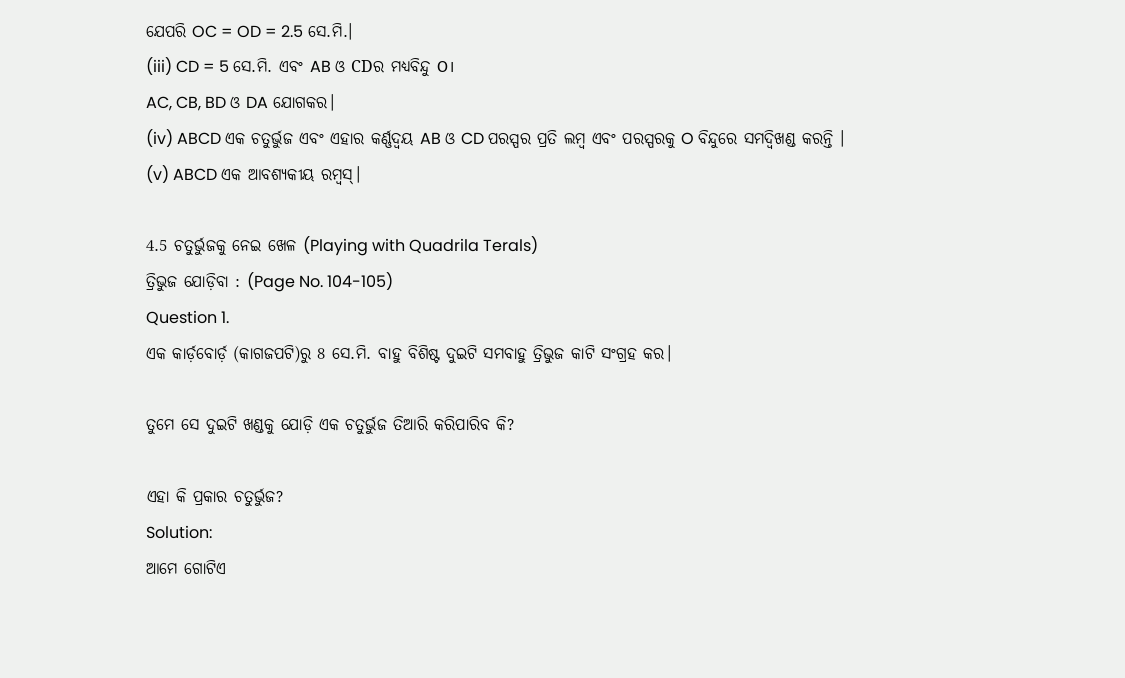ଯେପରି OC = OD = 2.5 ସେ.ମି.।
(iii) CD = 5 ସେ.ମି. ଏବଂ AB ଓ CDର ମଧ୍ୟବିନ୍ଦୁ O।
AC, CB, BD ଓ DA ଯୋଗକର।
(iv) ABCD ଏକ ଚତୁର୍ଭୁଜ ଏବଂ ଏହାର କର୍ଣ୍ଣଦ୍ଵୟ AB ଓ CD ପରସ୍ପର ପ୍ରତି ଲମ୍ବ ଏବଂ ପରସ୍ପରକୁ O ବିନ୍ଦୁରେ ସମଦ୍ଵିଖଣ୍ଡ କରନ୍ତି ।
(v) ABCD ଏକ ଆବଶ୍ୟକୀୟ ରମ୍ବସ୍।

4.5 ଚତୁର୍ଭୁଜକୁ ନେଇ ଖେଳ (Playing with Quadrila Terals)
ତ୍ରିଭୁଜ ଯୋଡ଼ିବା : (Page No. 104-105)
Question 1.
ଏକ କାର୍ଡ଼ବୋର୍ଡ଼ (କାଗଜପଟି)ରୁ 8 ସେ.ମି. ବାହୁ ବିଶିଷ୍ଟ ଦୁଇଟି ସମବାହୁ ତ୍ରିଭୁଜ କାଟି ସଂଗ୍ରହ କର।

ତୁମେ ସେ ଦୁଇଟି ଖଣ୍ଡକୁ ଯୋଡ଼ି ଏକ ଚତୁର୍ଭୁଜ ତିଆରି କରିପାରିବ କି?

ଏହା କି ପ୍ରକାର ଚତୁର୍ଭୁଜ?
Solution:
ଆମେ ଗୋଟିଏ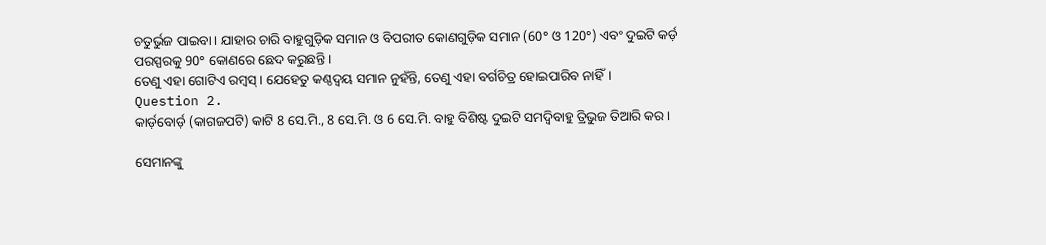ଚତୁର୍ଭୁଜ ପାଇବା । ଯାହାର ଚାରି ବାହୁଗୁଡ଼ିକ ସମାନ ଓ ବିପରୀତ କୋଣଗୁଡ଼ିକ ସମାନ (60° ଓ 120°) ଏବଂ ଦୁଇଟି କର୍ଡ଼ ପରସ୍ପରକୁ 90° କୋଣରେ ଛେଦ କରୁଛନ୍ତି ।
ତେଣୁ ଏହା ଗୋଟିଏ ରମ୍ବସ୍ । ଯେହେତୁ କଣ୍ଠଦ୍ଵୟ ସମାନ ନୁହଁନ୍ତି, ତେଣୁ ଏହା ବର୍ଗଚିତ୍ର ହୋଇପାରିବ ନାହିଁ।
Question 2.
କାର୍ଡ଼ବୋର୍ଡ଼ (କାଗଜପଟି) କାଟି 8 ସେ.ମି., 8 ସେ.ମି. ଓ 6 ସେ.ମି. ବାହୁ ବିଶିଷ୍ଟ ଦୁଇଟି ସମଦ୍ଵିବାହୁ ତ୍ରିଭୁଜ ତିଆରି କର।

ସେମାନଙ୍କୁ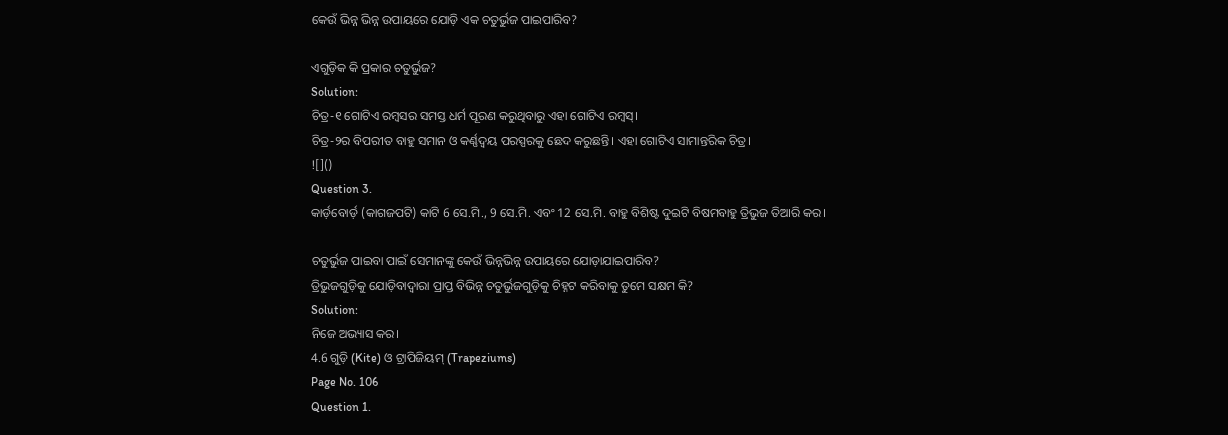କେଉଁ ଭିନ୍ନ ଭିନ୍ନ ଉପାୟରେ ଯୋଡ଼ି ଏକ ଚତୁର୍ଭୁଜ ପାଇପାରିବ?

ଏଗୁଡ଼ିକ କି ପ୍ରକାର ଚତୁର୍ଭୁଜ?
Solution:
ଚିତ୍ର-୧ ଗୋଟିଏ ରମ୍ବସର ସମସ୍ତ ଧର୍ମ ପୂରଣ କରୁଥିବାରୁ ଏହା ଗୋଟିଏ ରମ୍ବସ୍।
ଚିତ୍ର-୨ର ବିପରୀତ ବାହୁ ସମାନ ଓ କର୍ଣ୍ଣଦ୍ଵୟ ପରସ୍ପରକୁ ଛେଦ କରୁଛନ୍ତି। ଏହା ଗୋଟିଏ ସାମାନ୍ତରିକ ଚିତ୍ର।
![]()
Question 3.
କାର୍ଡ଼ବୋର୍ଡ଼ (କାଗଜପଟି) କାଟି 6 ସେ.ମି., 9 ସେ.ମି. ଏବଂ 12 ସେ.ମି. ବାହୁ ବିଶିଷ୍ଟ ଦୁଇଟି ବିଷମବାହୁ ତ୍ରିଭୁଜ ତିଆରି କର।

ଚତୁର୍ଭୁଜ ପାଇବା ପାଇଁ ସେମାନଙ୍କୁ କେଉଁ ଭିନ୍ନଭିନ୍ନ ଉପାୟରେ ଯୋଡ଼ାଯାଇପାରିବ?
ତ୍ରିଭୁଜଗୁଡ଼ିକୁ ଯୋଡ଼ିବାଦ୍ଵାରା ପ୍ରାପ୍ତ ବିଭିନ୍ନ ଚତୁର୍ଭୁଜଗୁଡ଼ିକୁ ଚିହ୍ନଟ କରିବାକୁ ତୁମେ ସକ୍ଷମ କି?
Solution:
ନିଜେ ଅଭ୍ୟାସ କର।
4.6 ଗୁଡ଼ି (Kite) ଓ ଟ୍ରାପିଜିୟମ୍ (Trapeziums)
Page No. 106
Question 1.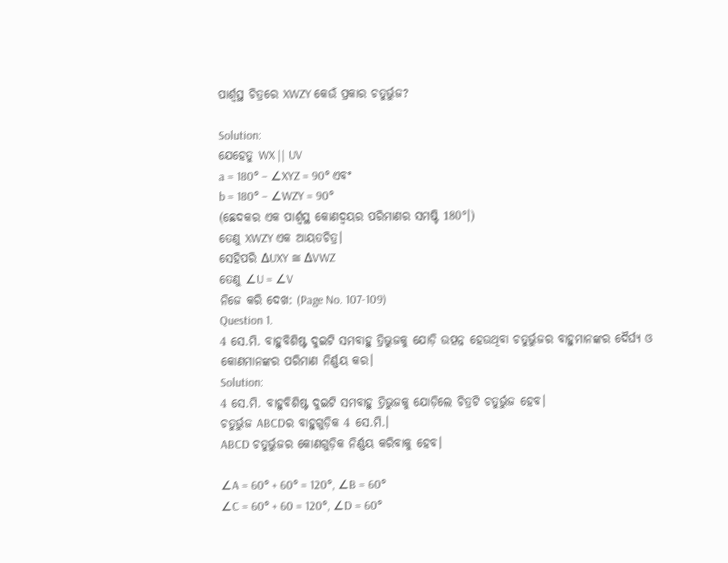ପାର୍ଶ୍ୱସ୍ଥ ଚିତ୍ରରେ XWZY କେଉଁ ପ୍ରକାର ଚତୁର୍ଭୁଜ?

Solution:
ଯେହେତୁ WX || UV
a = 180° – ∠XYZ = 90° ଏବଂ
b = 180° – ∠WZY = 90°
(ଛେଦକର ଏକ ପାର୍ଶ୍ୱସ୍ଥ କୋଣଦ୍ଵୟର ପରିମାଣର ସମଷ୍ଟି 180°।)
ତେଣୁ XWZY ଏକ ଆୟତଚିତ୍ର।
ସେହିପରି ∆UXY ≅ ∆VWZ
ତେଣୁ ∠U = ∠V
ନିଜେ କରି ଦେଖ: (Page No. 107-109)
Question 1.
4 ସେ.ମି. ବାହୁବିଶିଷ୍ଟ ଦୁଇଟି ସମବାହୁ ତ୍ରିଭୁଜକୁ ଯୋଡ଼ି ଉତ୍ପନ୍ନ ହେଉଥିବା ଚତୁର୍ଭୁଜର ବାହୁମାନଙ୍କର ଦୈର୍ଘ୍ୟ ଓ କୋଣମାନଙ୍କର ପରିମାଣ ନିର୍ଣ୍ଣୟ କର।
Solution:
4 ସେ.ମି. ବାହୁବିଶିଷ୍ଟ ଦୁଇଟି ସମବାହୁ ତ୍ରିଭୁଜକୁ ଯୋଡ଼ିଲେ ଚିତ୍ରଟି ଚତୁର୍ଭୁଜ ହେବ।
ଚତୁର୍ଭୁଜ ABCDର ବାହୁଗୁଡ଼ିକ 4 ସେ.ମି.।
ABCD ଚତୁର୍ଭୁଜର କୋଣଗୁଡ଼ିକ ନିର୍ଣ୍ଣୟ କରିବାକୁ ହେବ।

∠A = 60° + 60° = 120°, ∠B = 60°
∠C = 60° + 60 = 120°, ∠D = 60°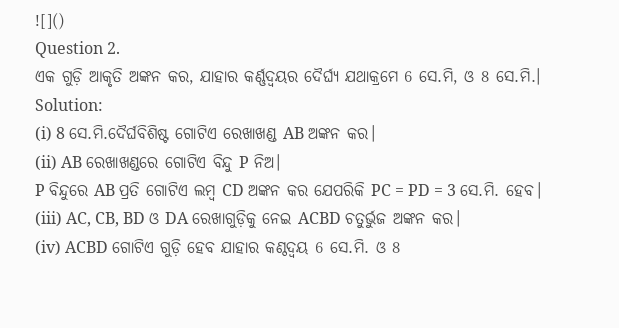![]()
Question 2.
ଏକ ଗୁଡ଼ି ଆକୃତି ଅଙ୍କନ କର, ଯାହାର କର୍ଣ୍ଣଦ୍ୱୟର ଦୈର୍ଘ୍ୟ ଯଥାକ୍ରମେ 6 ସେ.ମି, ଓ 8 ସେ.ମି.।
Solution:
(i) 8 ସେ.ମି.ଦୈର୍ଘବିଶିଷ୍ଟ ଗୋଟିଏ ରେଖାଖଣ୍ଡ AB ଅଙ୍କନ କର।
(ii) AB ରେଖାଖଣ୍ଡରେ ଗୋଟିଏ ବିନ୍ଦୁ P ନିଅ।
P ବିନ୍ଦୁରେ AB ପ୍ରତି ଗୋଟିଏ ଲମ୍ବ CD ଅଙ୍କନ କର ଯେପରିକି PC = PD = 3 ସେ.ମି. ହେବ।
(iii) AC, CB, BD ଓ DA ରେଖାଗୁଡ଼ିକୁ ନେଇ ACBD ଚତୁର୍ଭୁଜ ଅଙ୍କନ କର।
(iv) ACBD ଗୋଟିଏ ଗୁଡ଼ି ହେବ ଯାହାର କଣ୍ଠଦ୍ଵୟ 6 ସେ.ମି. ଓ 8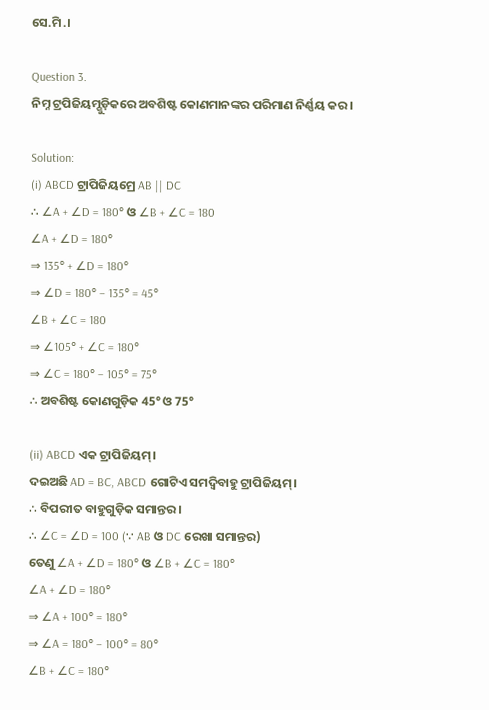ସେ.ମି.।

Question 3.
ନିମ୍ନ ଟ୍ରପିଜିୟମ୍ଗୁଡ଼ିକରେ ଅବଶିଷ୍ଟ କୋଣମାନଙ୍କର ପରିମାଣ ନିର୍ଣ୍ଣୟ କର।

Solution:
(i) ABCD ଟ୍ରାପିଜିୟମ୍ରେ AB || DC
∴ ∠A + ∠D = 180° ଓ ∠B + ∠C = 180
∠A + ∠D = 180°
⇒ 135° + ∠D = 180°
⇒ ∠D = 180° – 135° = 45°
∠B + ∠C = 180
⇒ ∠105° + ∠C = 180°
⇒ ∠C = 180° – 105° = 75°
∴ ଅବଶିଷ୍ଟ କୋଣଗୁଡ଼ିକ 45° ଓ 75°

(ii) ABCD ଏକ ଟ୍ରାପିଜିୟମ୍।
ଦଇଅଛି AD = BC, ABCD ଗୋଟିଏ ସମଦ୍ଵିବାହୁ ଟ୍ରାପିଜିୟମ୍।
∴ ବିପରୀତ ବାହୁଗୁଡ଼ିକ ସମାନ୍ତର।
∴ ∠C = ∠D = 100 (∵ AB ଓ DC ରେଖା ସମାନ୍ତର)
ତେଣୁ ∠A + ∠D = 180° ଓ ∠B + ∠C = 180°
∠A + ∠D = 180°
⇒ ∠A + 100° = 180°
⇒ ∠A = 180° – 100° = 80°
∠B + ∠C = 180°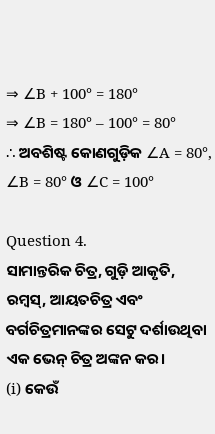⇒ ∠B + 100° = 180°
⇒ ∠B = 180° – 100° = 80°
∴ ଅବଶିଷ୍ଟ କୋଣଗୁଡ଼ିକ ∠A = 80°, ∠B = 80° ଓ ∠C = 100°

Question 4.
ସାମାନ୍ତରିକ ଚିତ୍ର, ଗୁଡ଼ି ଆକୃତି, ରମ୍ବସ୍, ଆୟତଚିତ୍ର ଏବଂ ବର୍ଗଚିତ୍ରମାନଙ୍କର ସେଟୁ ଦର୍ଶାଉଥିବା ଏକ ଭେନ୍ ଚିତ୍ର ଅଙ୍କନ କର।
(i) କେଉଁ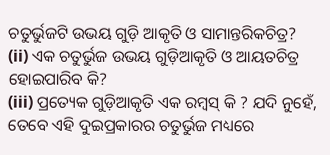ଚତୁର୍ଭୁଜଟି ଉଭୟ ଗୁଡ଼ି ଆକୃତି ଓ ସାମାନ୍ତରିକଚିତ୍ର?
(ii) ଏକ ଚତୁର୍ଭୁଜ ଉଭୟ ଗୁଡ଼ିଆକୃତି ଓ ଆୟତଚିତ୍ର ହୋଇପାରିବ କି?
(iii) ପ୍ରତ୍ୟେକ ଗୁଡ଼ିଆକୃତି ଏକ ରମ୍ବସ୍ କି ? ଯଦି ନୁହେଁ, ତେବେ ଏହି ଦୁଇପ୍ରକାରର ଚତୁର୍ଭୁଜ ମଧ୍ୟରେ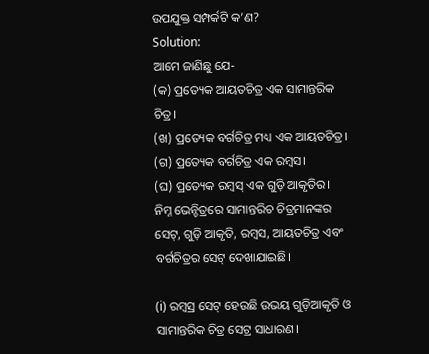ଉପଯୁକ୍ତ ସମ୍ପର୍କଟି କ’ଣ?
Solution:
ଆମେ ଜାଣିଛୁ ଯେ-
(କ) ପ୍ରତ୍ୟେକ ଆୟତଚିତ୍ର ଏକ ସାମାନ୍ତରିକ ଚିତ୍ର।
(ଖ) ପ୍ରତ୍ୟେକ ବର୍ଗଚିତ୍ର ମଧ୍ୟ ଏକ ଆୟତଚିତ୍ର।
(ଗ) ପ୍ରତ୍ୟେକ ବର୍ଗଚିତ୍ର ଏକ ରମ୍ବସ।
(ଘ) ପ୍ରତ୍ୟେକ ରମ୍ବସ୍ ଏକ ଗୁଡ଼ି ଆକୃତିର।
ନିମ୍ନ ଭେନ୍ଚିତ୍ରରେ ସାମାନ୍ତରିଚ ଚିତ୍ରମାନଙ୍କର ସେଟ୍, ଗୁଡ଼ି ଆକୃତି, ରମ୍ବସ, ଆୟତଚିତ୍ର ଏବଂ ବର୍ଗଚିତ୍ରର ସେଟ୍ ଦେଖାଯାଇଛି।

(i) ରମ୍ବସ୍ର ସେଟ୍ ହେଉଛି ଉଭୟ ଗୁଡ଼ିଆକୃତି ଓ ସାମାନ୍ତରିକ ଚିତ୍ର ସେଟ୍ର ସାଧାରଣ।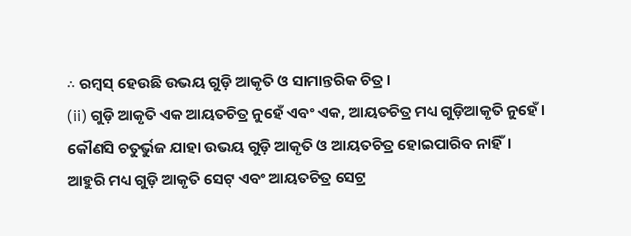∴ ରମ୍ବସ୍ ହେଉଛି ଉଭୟ ଗୁଡ଼ି ଆକୃତି ଓ ସାମାନ୍ତରିକ ଚିତ୍ର।
(ii) ଗୁଡ଼ି ଆକୃତି ଏକ ଆୟତଚିତ୍ର ନୁହେଁ ଏବଂ ଏକ, ଆୟତଚିତ୍ର ମଧ୍ୟ ଗୁଡ଼ିଆକୃତି ନୁହେଁ।
କୌଣସି ଚତୁର୍ଭୁଜ ଯାହା ଉଭୟ ଗୁଡ଼ି ଆକୃତି ଓ ଆୟତଚିତ୍ର ହୋଇପାରିବ ନାହିଁ।
ଆହୁରି ମଧ୍ୟ ଗୁଡ଼ି ଆକୃତି ସେଟ୍ ଏବଂ ଆୟତଚିତ୍ର ସେଟ୍ର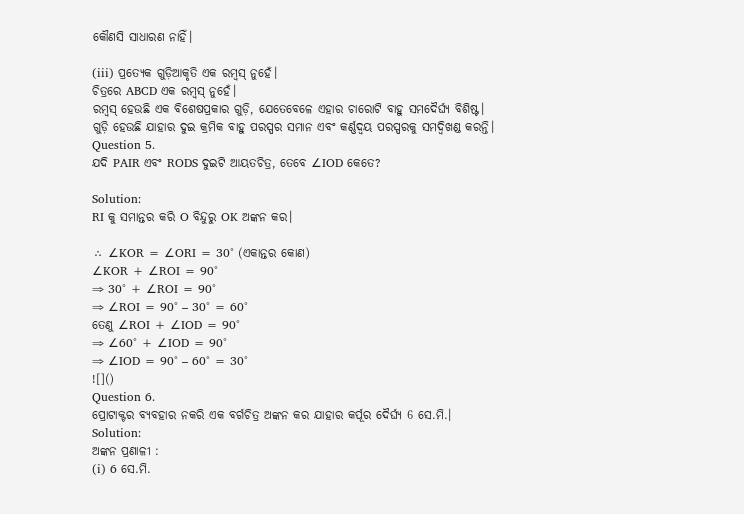କୌଣସି ସାଧାରଣ ନାହିଁ।

(iii) ପ୍ରତ୍ୟେକ ଗୁଡ଼ିଆକୃତି ଏକ ରମ୍ବସ୍ ନୁହେଁ।
ଚିତ୍ରରେ ABCD ଏକ ରମ୍ବସ୍ ନୁହେଁ।
ରମ୍ବସ୍ ହେଉଛି ଏକ ବିଶେଷପ୍ରକାର ଗୁଡ଼ି, ଯେତେବେଳେ ଏହାର ଚାରୋଟି ବାହୁ ସମଦୈର୍ଘ୍ୟ ବିଶିଷ୍ଟ।
ଗୁଡ଼ି ହେଉଛି ଯାହାର ଦୁଇ କ୍ରମିକ ବାହୁ ପରସ୍ପର ସମାନ ଏବଂ କର୍ଣ୍ଣଦ୍ଵୟ ପରସ୍ପରକୁ ସମଦ୍ଵିଖଣ୍ଡ କରନ୍ତି।
Question 5.
ଯଦି PAIR ଏବଂ RODS ଦୁଇଟି ଆୟତଚିତ୍ର, ତେବେ ∠IOD କେତେ?

Solution:
RI କୁ ସମାନ୍ତର କରି O ବିନ୍ଦୁରୁ OK ଅଙ୍କନ କର।

∴ ∠KOR = ∠ORI = 30° (ଏକାନ୍ତର କୋଣ)
∠KOR + ∠ROI = 90°
⇒ 30° + ∠ROI = 90°
⇒ ∠ROI = 90° – 30° = 60°
ତେଣୁ ∠ROI + ∠IOD = 90°
⇒ ∠60° + ∠IOD = 90°
⇒ ∠IOD = 90° – 60° = 30°
![]()
Question 6.
ପ୍ରୋଟାକ୍ଟର ବ୍ୟବହାର ନକରି ଏକ ବର୍ଗଚିତ୍ର ଅଙ୍କନ କର ଯାହାର କର୍ପୂର ଦୈର୍ଘ୍ୟ 6 ସେ.ମି.।
Solution:
ଅଙ୍କନ ପ୍ରଣାଳୀ :
(i) 6 ସେ.ମି.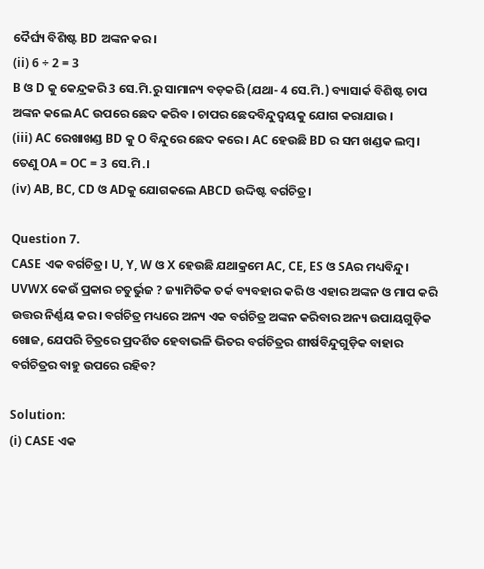ଦୈର୍ଘ୍ୟ ବିଶିଷ୍ଟ BD ଅଙ୍କନ କର।
(ii) 6 ÷ 2 = 3
B ଓ D କୁ କେନ୍ଦ୍ରକରି 3 ସେ.ମି.ରୁ ସାମାନ୍ୟ ବଡ଼କରି (ଯଥା- 4 ସେ.ମି.) ବ୍ୟାସାର୍କ ବିଶିଷ୍ଟ ଚାପ ଅଙ୍କନ କଲେ AC ଉପରେ ଛେଦ କରିବ । ଚାପର ଛେଦବିନ୍ଦୁଦ୍ଵୟକୁ ଯୋଗ କରାଯାଉ ।
(iii) AC ରେଖାଖଣ୍ଡ BD କୁ O ବିନ୍ଦୁରେ ଛେଦ କରେ । AC ହେଉଛି BD ର ସମ ଖଣ୍ଡକ ଲମ୍ବ।
ତେଣୁ OA = OC = 3 ସେ.ମି.।
(iv) AB, BC, CD ଓ ADକୁ ଯୋଗକଲେ ABCD ଉଦ୍ଦିଷ୍ଟ ବର୍ଗଚିତ୍ର।

Question 7.
CASE ଏକ ବର୍ଗଚିତ୍ର। U, Y, W ଓ X ହେଉଛି ଯଥାକ୍ରମେ AC, CE, ES ଓ SAର ମଧ୍ୟବିନ୍ଦୁ। UVWX କେଉଁ ପ୍ରକାର ଚତୁର୍ଭୁଜ ? ଜ୍ୟାମିତିକ ତର୍କ ବ୍ୟବହାର କରି ଓ ଏହାର ଅଙ୍କନ ଓ ମାପ କରି ଉତ୍ତର ନିର୍ଣ୍ଣୟ କର। ବର୍ଗଚିତ୍ର ମଧ୍ୟରେ ଅନ୍ୟ ଏକ ବର୍ଗଚିତ୍ର ଅଙ୍କନ କରିବାର ଅନ୍ୟ ଉପାୟଗୁଡ଼ିକ ଖୋଜ, ଯେପରି ଚିତ୍ରରେ ପ୍ରଦର୍ଶିତ ହେବାଭଳି ଭିତର ବର୍ଗଚିତ୍ରର ଶୀର୍ଷବିନ୍ଦୁଗୁଡ଼ିକ ବାହାର ବର୍ଗଚିତ୍ରର ବାହୁ ଉପରେ ରହିବ?

Solution:
(i) CASE ଏକ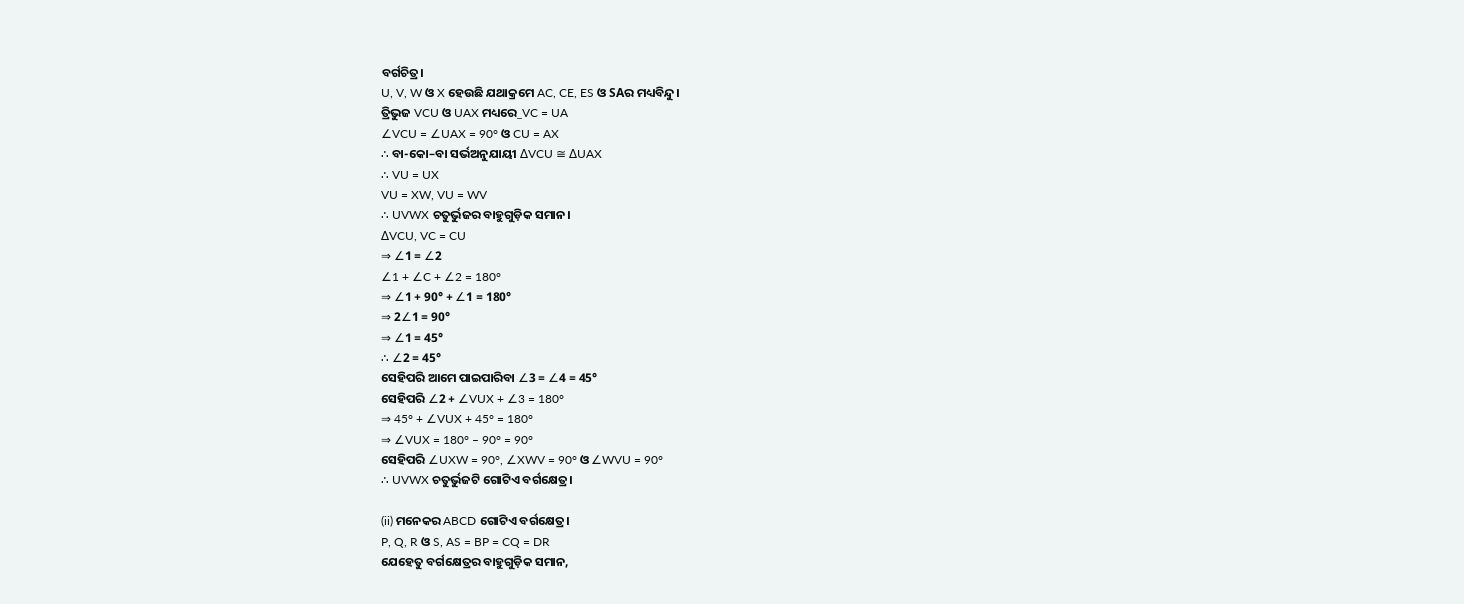ବର୍ଗଚିତ୍ର।
U, V, W ଓ X ହେଉଛି ଯଥାକ୍ରମେ AC, CE, ES ଓ SAର ମଧ୍ୟବିନ୍ଦୁ।
ତ୍ରିଭୁଜ VCU ଓ UAX ମଧ୍ୟରେ_VC = UA
∠VCU = ∠UAX = 90° ଓ CU = AX
∴ ବା-କୋ–ବା ସର୍ଭଅନୁଯାୟୀ ∆VCU ≅ ∆UAX
∴ VU = UX
VU = XW, VU = WV
∴ UVWX ଚତୁର୍ଭୁଜର ବାହୁଗୁଡ଼ିକ ସମାନ।
∆VCU, VC = CU
⇒ ∠1 = ∠2
∠1 + ∠C + ∠2 = 180°
⇒ ∠1 + 90° + ∠1 = 180°
⇒ 2∠1 = 90°
⇒ ∠1 = 45°
∴ ∠2 = 45°
ସେହିପରି ଆମେ ପାଇପାରିବା ∠3 = ∠4 = 45°
ସେହିପରି ∠2 + ∠VUX + ∠3 = 180°
⇒ 45° + ∠VUX + 45° = 180°
⇒ ∠VUX = 180° – 90° = 90°
ସେହିପରି ∠UXW = 90°, ∠XWV = 90° ଓ ∠WVU = 90°
∴ UVWX ଚତୁର୍ଭୁଜଟି ଗୋଟିଏ ବର୍ଗକ୍ଷେତ୍ର।

(ii) ମନେକର ABCD ଗୋଟିଏ ବର୍ଗକ୍ଷେତ୍ର।
P, Q, R ଓ S, AS = BP = CQ = DR
ଯେହେତୁ ବର୍ଗକ୍ଷେତ୍ରର ବାହୁଗୁଡ଼ିକ ସମାନ,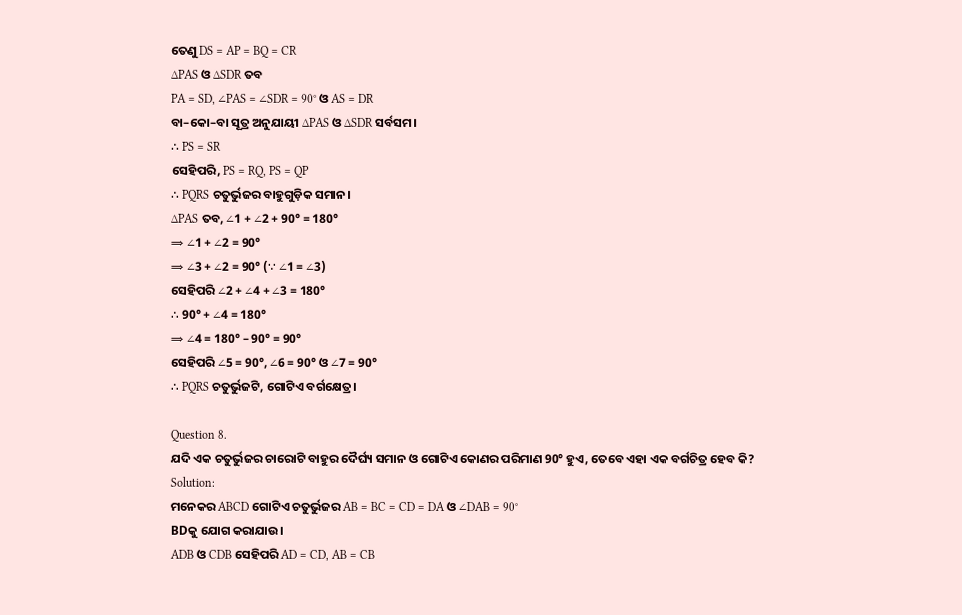ତେଣୁ DS = AP = BQ = CR
∆PAS ଓ ∆SDR ତବ
PA = SD, ∠PAS = ∠SDR = 90° ଓ AS = DR
ବା–କୋ–ବା ସୂତ୍ର ଅନୁଯାୟୀ ∆PAS ଓ ∆SDR ସର୍ବସମ।
∴ PS = SR
ସେହିପରି, PS = RQ, PS = QP
∴ PQRS ଚତୁର୍ଭୁଜର ବାହୁଗୁଡ଼ିକ ସମାନ।
∆PAS ତବ, ∠1 + ∠2 + 90° = 180°
⇒ ∠1 + ∠2 = 90°
⇒ ∠3 + ∠2 = 90° (∵ ∠1 = ∠3)
ସେହିପରି ∠2 + ∠4 + ∠3 = 180°
∴ 90° + ∠4 = 180°
⇒ ∠4 = 180° – 90° = 90°
ସେହିପରି ∠5 = 90°, ∠6 = 90° ଓ ∠7 = 90°
∴ PQRS ଚତୁର୍ଭୁଜଟି, ଗୋଟିଏ ବର୍ଗକ୍ଷେତ୍ର।

Question 8.
ଯଦି ଏକ ଚତୁର୍ଭୁଜର ଚାରୋଟି ବାହୁର ଦୈର୍ଘ୍ୟ ସମାନ ଓ ଗୋଟିଏ କୋଣର ପରିମାଣ 90° ହୁଏ, ତେବେ ଏହା ଏକ ବର୍ଗଚିତ୍ର ହେବ କି?
Solution:
ମନେକର ABCD ଗୋଟିଏ ଚତୁର୍ଭୁଜର AB = BC = CD = DA ଓ ∠DAB = 90°
BDକୁ ଯୋଗ କରାଯାଉ।
ADB ଓ CDB ସେହିପରି AD = CD, AB = CB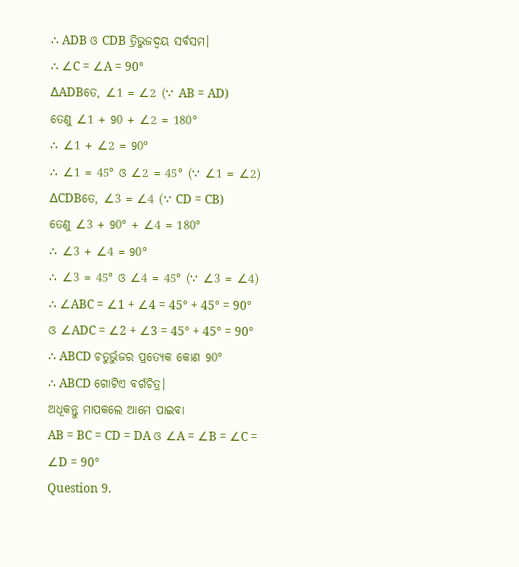∴ ADB ଓ CDB ତ୍ରିଭୁଜଦ୍ଵୟ ସର୍ବସମ।
∴ ∠C = ∠A = 90°
∆ADBତେ, ∠1 = ∠2 (∵ AB = AD)
ତେଣୁ ∠1 + 90 + ∠2 = 180°
∴ ∠1 + ∠2 = 90°
∴ ∠1 = 45° ଓ ∠2 = 45° (∵ ∠1 = ∠2)
∆CDBତେ, ∠3 = ∠4 (∵ CD = CB)
ତେଣୁ ∠3 + 90° + ∠4 = 180°
∴ ∠3 + ∠4 = 90°
∴ ∠3 = 45° ଓ ∠4 = 45° (∵ ∠3 = ∠4)
∴ ∠ABC = ∠1 + ∠4 = 45° + 45° = 90°
ଓ ∠ADC = ∠2 + ∠3 = 45° + 45° = 90°
∴ ABCD ଚତୁର୍ଭୁଜର ପ୍ରତ୍ୟେକ କୋଣ 90°
∴ ABCD ଗୋଟିଏ ବର୍ଗଚିତ୍ର।
ଅଧୂକନ୍ତୁ ମାପକଲେ ଆମେ ପାଇବା
AB = BC = CD = DA ଓ ∠A = ∠B = ∠C = ∠D = 90°
Question 9.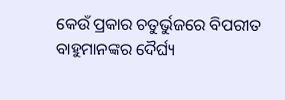କେଉଁ ପ୍ରକାର ଚତୁର୍ଭୁଜରେ ବିପରୀତ ବାହୁମାନଙ୍କର ଦୈର୍ଘ୍ୟ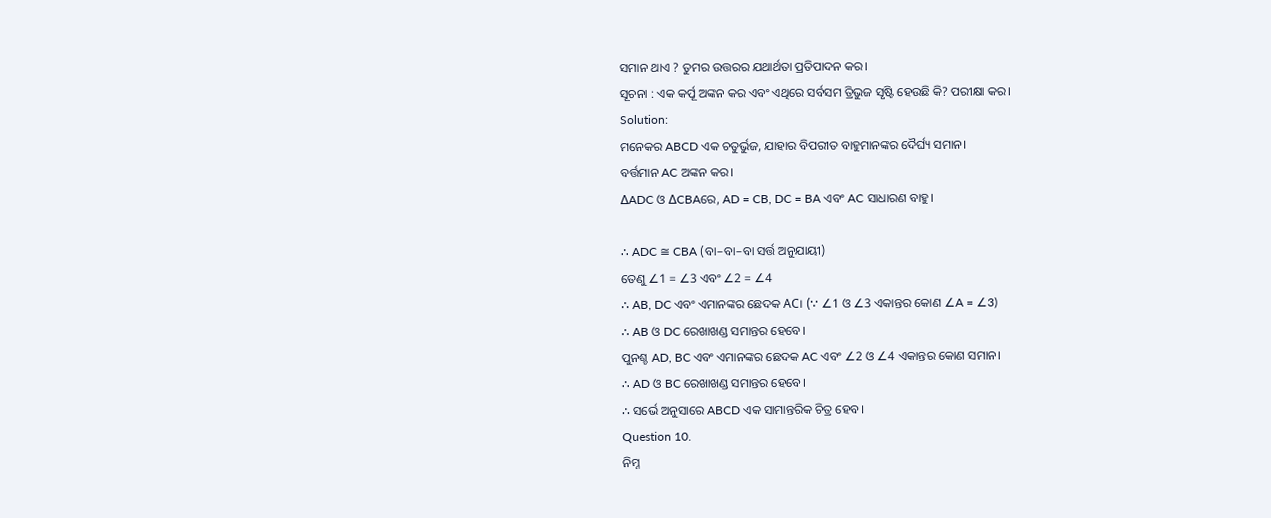ସମାନ ଥାଏ ? ତୁମର ଉତ୍ତରର ଯଥାର୍ଥତା ପ୍ରତିପାଦନ କର।
ସୂଚନା : ଏକ କର୍ପୂ ଅଙ୍କନ କର ଏବଂ ଏଥିରେ ସର୍ବସମ ତ୍ରିଭୁଜ ସୃଷ୍ଟି ହେଉଛି କି? ପରୀକ୍ଷା କର।
Solution:
ମନେକର ABCD ଏକ ଚତୁର୍ଭୁଜ, ଯାହାର ବିପରୀତ ବାହୁମାନଙ୍କର ଦୈର୍ଘ୍ୟ ସମାନ।
ବର୍ତ୍ତମାନ AC ଅଙ୍କନ କର।
∆ADC ଓ ∆CBAରେ, AD = CB, DC = BA ଏବଂ AC ସାଧାରଣ ବାହୁ।

∴ ADC ≅ CBA (ବା–ବା–ବା ସର୍ତ୍ତ ଅନୁଯାୟୀ)
ତେଣୁ ∠1 = ∠3 ଏବଂ ∠2 = ∠4
∴ AB, DC ଏବଂ ଏମାନଙ୍କର ଛେଦକ AC। (∵ ∠1 ଓ ∠3 ଏକାନ୍ତର କୋଣ ∠A = ∠3)
∴ AB ଓ DC ରେଖାଖଣ୍ଡ ସମାନ୍ତର ହେବେ।
ପୁନଶ୍ଚ AD, BC ଏବଂ ଏମାନଙ୍କର ଛେଦକ AC ଏବଂ ∠2 ଓ ∠4 ଏକାନ୍ତର କୋଣ ସମାନ।
∴ AD ଓ BC ରେଖାଖଣ୍ଡ ସମାନ୍ତର ହେବେ।
∴ ସର୍ଭେ ଅନୁସାରେ ABCD ଏକ ସାମାନ୍ତରିକ ଚିତ୍ର ହେବ।
Question 10.
ନିମ୍ନ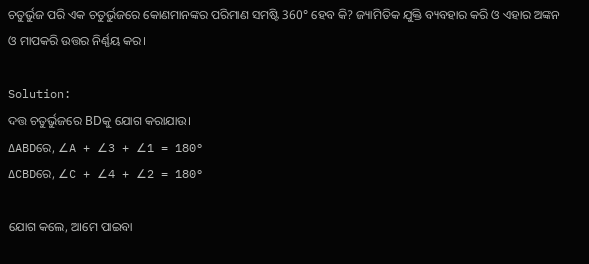ଚତୁର୍ଭୁଜ ପରି ଏକ ଚତୁର୍ଭୁଜରେ କୋଣମାନଙ୍କର ପରିମାଣ ସମଷ୍ଟି 360° ହେବ କି? ଜ୍ୟାମିତିକ ଯୁକ୍ତି ବ୍ୟବହାର କରି ଓ ଏହାର ଅଙ୍କନ ଓ ମାପକରି ଉତ୍ତର ନିର୍ଣ୍ଣୟ କର।

Solution:
ଦତ୍ତ ଚତୁର୍ଭୁଜରେ BDକୁ ଯୋଗ କରାଯାଉ।
∆ABDରେ, ∠A + ∠3 + ∠1 = 180°
∆CBDରେ, ∠C + ∠4 + ∠2 = 180°

ଯୋଗ କଲେ, ଆମେ ପାଇବା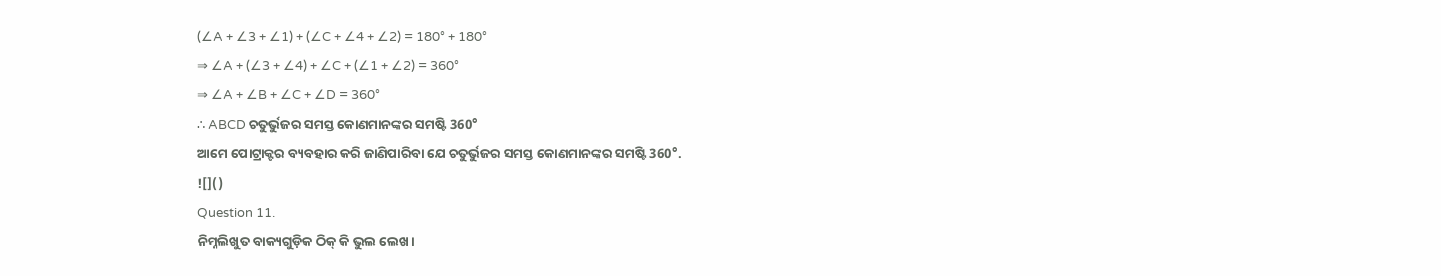(∠A + ∠3 + ∠1) + (∠C + ∠4 + ∠2) = 180° + 180°
⇒ ∠A + (∠3 + ∠4) + ∠C + (∠1 + ∠2) = 360°
⇒ ∠A + ∠B + ∠C + ∠D = 360°
∴ ABCD ଚତୁର୍ଭୁଜର ସମସ୍ତ କୋଣମାନଙ୍କର ସମଷ୍ଟି 360°
ଆମେ ପୋଟ୍ରାକ୍ଟର ବ୍ୟବହାର କରି ଜାଣିପାରିବା ଯେ ଚତୁର୍ଭୁଜର ସମସ୍ତ କୋଣମାନଙ୍କର ସମଷ୍ଟି 360°.
![]()
Question 11.
ନିମ୍ନଲିଖୁତ ବାକ୍ୟଗୁଡ଼ିକ ଠିକ୍ କି ଭୁଲ ଲେଖ।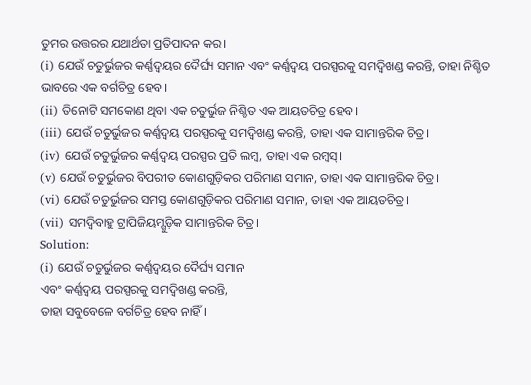ତୁମର ଉତ୍ତରର ଯଥାର୍ଥତା ପ୍ରତିପାଦନ କର।
(i) ଯେଉଁ ଚତୁର୍ଭୁଜର କର୍ଣ୍ଣଦ୍ୱୟର ଦୈର୍ଘ୍ୟ ସମାନ ଏବଂ କର୍ଣ୍ଣଦ୍ଵୟ ପରସ୍ପରକୁ ସମଦ୍ଵିଖଣ୍ଡ କରନ୍ତି, ତାହା ନିଶ୍ଚିତ ଭାବରେ ଏକ ବର୍ଗଚିତ୍ର ହେବ।
(ii) ତିନୋଟି ସମକୋଣ ଥିବା ଏକ ଚତୁର୍ଭୁଜ ନିଶ୍ଚିତ ଏକ ଆୟତଚିତ୍ର ହେବ।
(iii) ଯେଉଁ ଚତୁର୍ଭୁଜର କର୍ଣ୍ଣଦ୍ଵୟ ପରସ୍ପରକୁ ସମଦ୍ଵିଖଣ୍ଡ କରନ୍ତି, ତାହା ଏକ ସାମାନ୍ତରିକ ଚିତ୍ର।
(iv) ଯେଉଁ ଚତୁର୍ଭୁଜର କର୍ଣ୍ଣଦ୍ଵୟ ପରସ୍ପର ପ୍ରତି ଲମ୍ବ, ତାହା ଏକ ରମ୍ବସ୍।
(v) ଯେଉଁ ଚତୁର୍ଭୁଜର ବିପରୀତ କୋଣଗୁଡ଼ିକର ପରିମାଣ ସମାନ, ତାହା ଏକ ସାମାନ୍ତରିକ ଚିତ୍ର।
(vi) ଯେଉଁ ଚତୁର୍ଭୁଜର ସମସ୍ତ କୋଣଗୁଡ଼ିକର ପରିମାଣ ସମାନ, ତାହା ଏକ ଆୟତଚିତ୍ର।
(vii) ସମଦ୍ଵିବାହୁ ଟ୍ରାପିଜିୟମ୍ଗୁଡ଼ିକ ସାମାନ୍ତରିକ ଚିତ୍ର।
Solution:
(i) ଯେଉଁ ଚତୁର୍ଭୁଜର କର୍ଣ୍ଣଦ୍ୱୟର ଦୈର୍ଘ୍ୟ ସମାନ
ଏବଂ କର୍ଣ୍ଣଦ୍ଵୟ ପରସ୍ପରକୁ ସମଦ୍ଵିଖଣ୍ଡ କରନ୍ତି,
ତାହା ସବୁବେଳେ ବର୍ଗଚିତ୍ର ହେବ ନାହିଁ।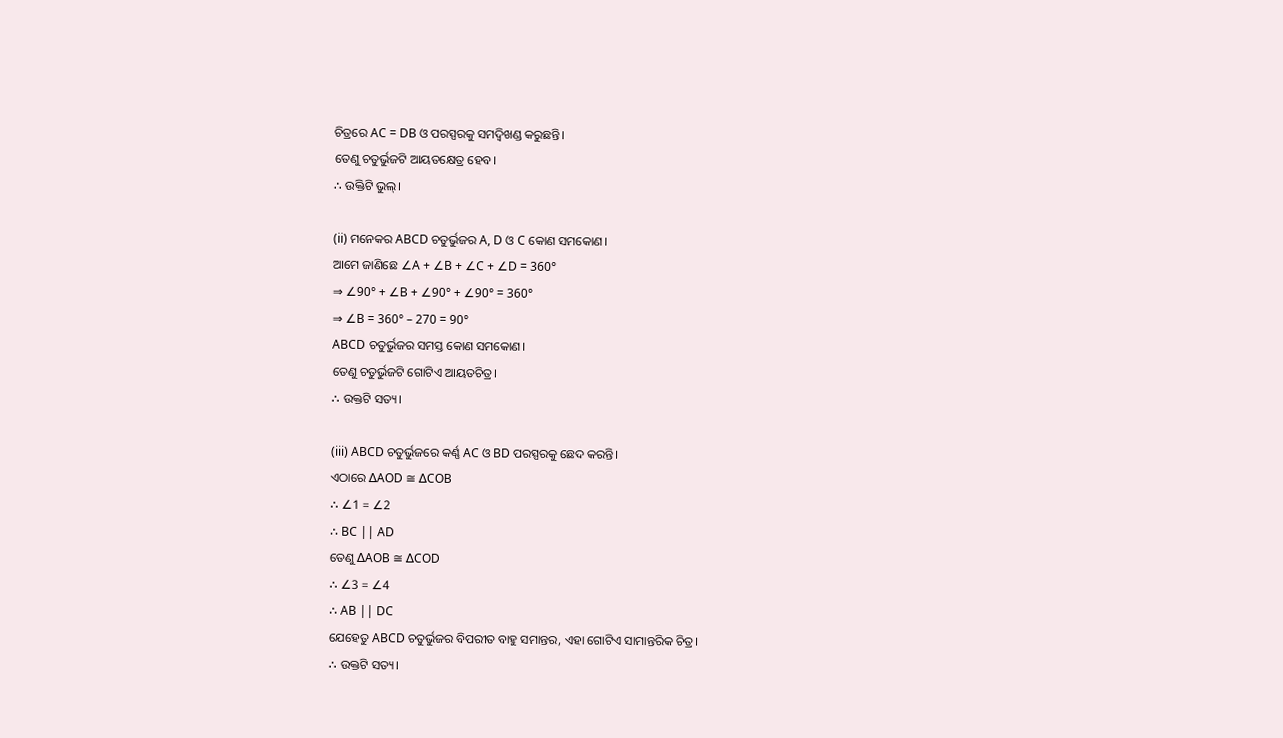ଚିତ୍ରରେ AC = DB ଓ ପରସ୍ପରକୁ ସମଦ୍ଵିଖଣ୍ଡ କରୁଛନ୍ତି।
ତେଣୁ ଚତୁର୍ଭୁଜଟି ଆୟତକ୍ଷେତ୍ର ହେବ।
∴ ଉକ୍ତିଟି ଭୁଲ୍।

(ii) ମନେକର ABCD ଚତୁର୍ଭୁଜର A, D ଓ C କୋଣ ସମକୋଣ।
ଆମେ ଜାଣିଛେ ∠A + ∠B + ∠C + ∠D = 360°
⇒ ∠90° + ∠B + ∠90° + ∠90° = 360°
⇒ ∠B = 360° – 270 = 90°
ABCD ଚତୁର୍ଭୁଜର ସମସ୍ତ କୋଣ ସମକୋଣ।
ତେଣୁ ଚତୁର୍ଭୁଜଟି ଗୋଟିଏ ଆୟତଚିତ୍ର।
∴ ଉକ୍ତଟି ସତ୍ୟ।

(iii) ABCD ଚତୁର୍ଭୁଜରେ କର୍ଣ୍ଣ AC ଓ BD ପରସ୍ପରକୁ ଛେଦ କରନ୍ତି।
ଏଠାରେ ∆AOD ≅ ∆COB
∴ ∠1 = ∠2
∴ BC || AD
ତେଣୁ ∆AOB ≅ ∆COD
∴ ∠3 = ∠4
∴ AB || DC
ଯେହେତୁ ABCD ଚତୁର୍ଭୁଜର ବିପରୀତ ବାହୁ ସମାନ୍ତର, ଏହା ଗୋଟିଏ ସାମାନ୍ତରିକ ଚିତ୍ର।
∴ ଉକ୍ତଟି ସତ୍ୟ।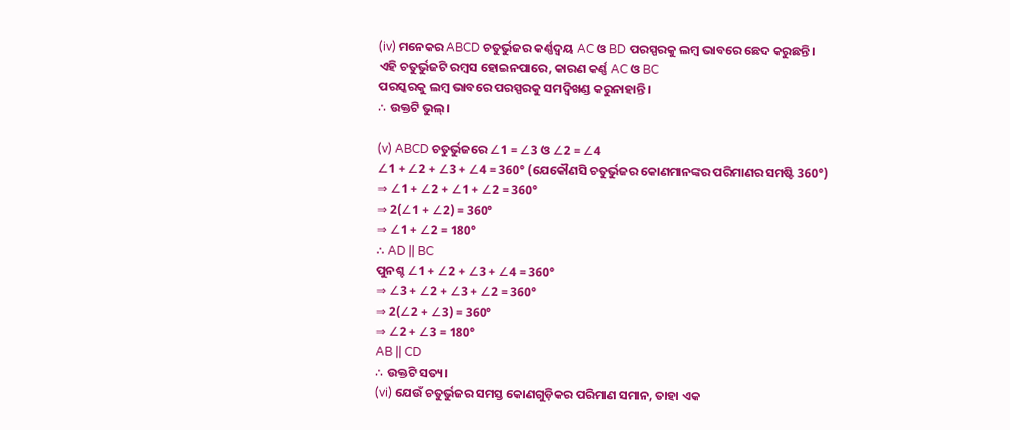(iv) ମନେକର ABCD ଚତୁର୍ଭୁଜର କର୍ଣ୍ଣଦ୍ଵୟ AC ଓ BD ପରସ୍ପରକୁ ଲମ୍ବ ଭାବରେ ଛେଦ କରୁଛନ୍ତି।
ଏହି ଚତୁର୍ଭୁଜଟି ରମ୍ବସ ହୋଇନପାରେ, କାରଣ କର୍ଣ୍ଣ AC ଓ BC
ପରସ୍କରକୁ ଲମ୍ବ ଭାବରେ ପରସ୍ପରକୁ ସମଦ୍ଵିଖଣ୍ଡ କରୁନାହାନ୍ତି।
∴ ଉକ୍ତଟି ଭୁଲ୍।

(v) ABCD ଚତୁର୍ଭୁଜରେ ∠1 = ∠3 ଓ ∠2 = ∠4
∠1 + ∠2 + ∠3 + ∠4 = 360° (ଯେକୌଣସି ଚତୁର୍ଭୁଜର କୋଣମାନଙ୍କର ପରିମାଣର ସମଷ୍ଟି 360°)
⇒ ∠1 + ∠2 + ∠1 + ∠2 = 360°
⇒ 2(∠1 + ∠2) = 360°
⇒ ∠1 + ∠2 = 180°
∴ AD || BC
ପୁନଶ୍ଚ ∠1 + ∠2 + ∠3 + ∠4 = 360°
⇒ ∠3 + ∠2 + ∠3 + ∠2 = 360°
⇒ 2(∠2 + ∠3) = 360°
⇒ ∠2 + ∠3 = 180°
AB || CD
∴ ଉକ୍ତଟି ସତ୍ୟ।
(vi) ଯେଉଁ ଚତୁର୍ଭୁଜର ସମସ୍ତ କୋଣଗୁଡ଼ିକର ପରିମାଣ ସମାନ, ତାହା ଏକ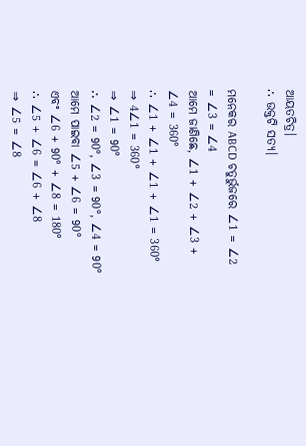ଆୟତଚିତ୍ର।
∴ ଉକ୍ତଟି ସତ୍ୟ।

ମନେକର ABCD ଚତୁର୍ଭୁଜରେ ∠1 = ∠2 = ∠3 = ∠4
ଆମେ ଜାଣିଛେ, ∠1 + ∠2 + ∠3 + ∠4 = 360°
∴ ∠1 + ∠1 + ∠1 + ∠1 = 360°
⇒ 4∠1 = 360°
⇒ ∠1 = 90°
∴ ∠2 = 90°, ∠3 = 90°, ∠4 = 90°
ଆମେ ପାଇବା ∠5 + ∠6 = 90°
ଏବଂ ∠6 + 90° + ∠8 = 180°
∴ ∠5 + ∠6 = ∠6 + ∠8
⇒ ∠5 = ∠8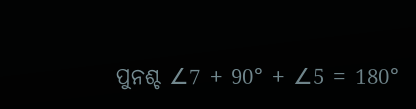ପୁନଶ୍ଚ ∠7 + 90° + ∠5 = 180°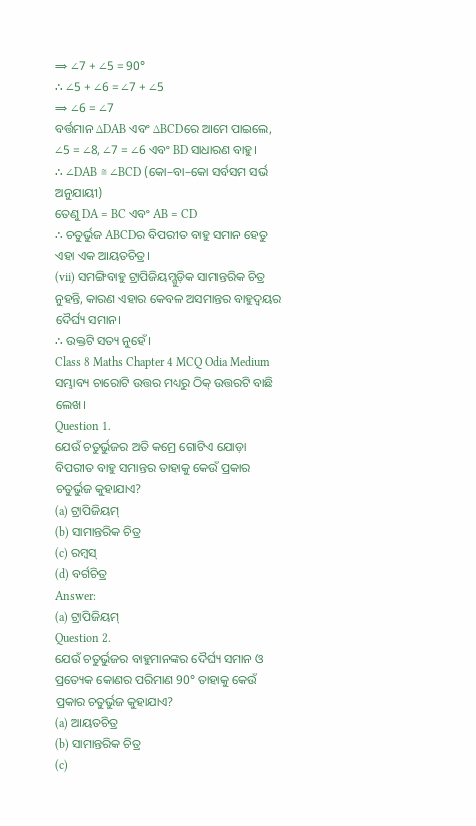⇒ ∠7 + ∠5 = 90°
∴ ∠5 + ∠6 = ∠7 + ∠5
⇒ ∠6 = ∠7
ବର୍ତ୍ତମାନ ∆DAB ଏବଂ ∆BCDରେ ଆମେ ପାଇଲେ,
∠5 = ∠8, ∠7 = ∠6 ଏବଂ BD ସାଧାରଣ ବାହୁ।
∴ ∠DAB ≅ ∠BCD (କୋ–ବା–କୋ ସର୍ବସମ ସର୍ଭ ଅନୁଯାୟୀ)
ତେଣୁ DA = BC ଏବଂ AB = CD
∴ ଚତୁର୍ଭୁଜ ABCDର ବିପରୀତ ବାହୁ ସମାନ ହେତୁ ଏହା ଏକ ଆୟତଚିତ୍ର।
(vii) ସମଙ୍ଗିବାହୁ ଟ୍ରାପିଜିୟମ୍ଗୁଡ଼ିକ ସାମାନ୍ତରିକ ଚିତ୍ର ନୁହନ୍ତି, କାରଣ ଏହାର କେବଳ ଅସମାନ୍ତର ବାହୁଦ୍ୱୟର ଦୈର୍ଘ୍ୟ ସମାନ।
∴ ଉକ୍ତଟି ସତ୍ୟ ନୁହେଁ।
Class 8 Maths Chapter 4 MCQ Odia Medium
ସମ୍ଭାବ୍ୟ ଚାରୋଟି ଉତ୍ତର ମଧ୍ୟରୁ ଠିକ୍ ଉତ୍ତରଟି ବାଛି ଲେଖ।
Question 1.
ଯେଉଁ ଚତୁର୍ଭୁଜର ଅତି କମ୍ରେ ଗୋଟିଏ ଯୋଡ଼ା ବିପରୀତ ବାହୁ ସମାନ୍ତର ତାହାକୁ କେଉଁ ପ୍ରକାର ଚତୁର୍ଭୁଜ କୁହାଯାଏ?
(a) ଟ୍ରାପିଜିୟମ୍
(b) ସାମାନ୍ତରିକ ଚିତ୍ର
(c) ରମ୍ବସ୍
(d) ବର୍ଗଚିତ୍ର
Answer:
(a) ଟ୍ରାପିଜିୟମ୍
Question 2.
ଯେଉଁ ଚତୁର୍ଭୁଜର ବାହୁମାନଙ୍କର ଦୈର୍ଘ୍ୟ ସମାନ ଓ ପ୍ରତ୍ୟେକ କୋଣର ପରିମାଣ 90° ତାହାକୁ କେଉଁ ପ୍ରକାର ଚତୁର୍ଭୁଜ କୁହାଯାଏ?
(a) ଆୟତଚିତ୍ର
(b) ସାମାନ୍ତରିକ ଚିତ୍ର
(c)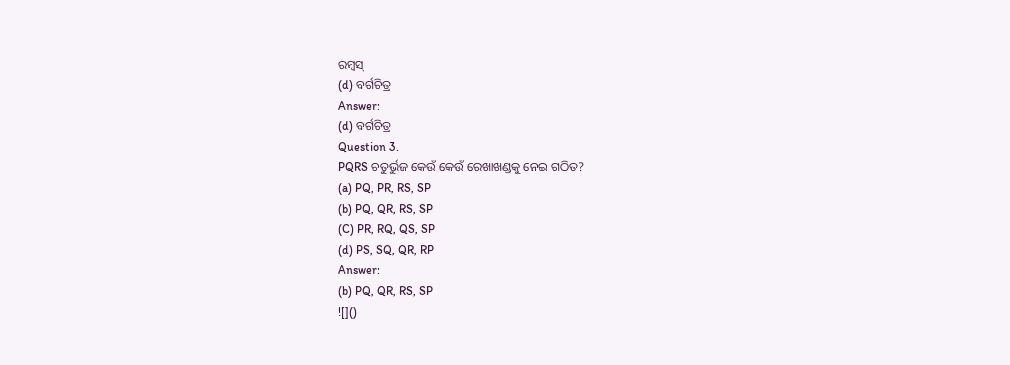ରମ୍ବସ୍
(d) ବର୍ଗଚିତ୍ର
Answer:
(d) ବର୍ଗଚିତ୍ର
Question 3.
PQRS ଚତୁର୍ଭୁଜ କେଉଁ କେଉଁ ରେଖାଖଣ୍ଡକୁ ନେଇ ଗଠିତ?
(a) PQ, PR, RS, SP
(b) PQ, QR, RS, SP
(C) PR, RQ, QS, SP
(d) PS, SQ, QR, RP
Answer:
(b) PQ, QR, RS, SP
![]()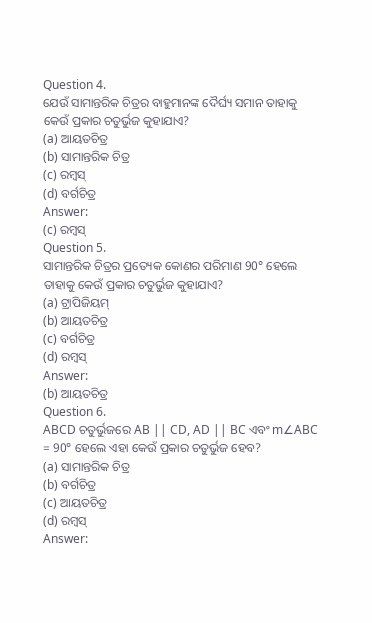Question 4.
ଯେଉଁ ସାମାନ୍ତରିକ ଚିତ୍ରର ବାହୁମାନଙ୍କ ଦୈର୍ଘ୍ୟ ସମାନ ତାହାକୁ କେଉଁ ପ୍ରକାର ଚତୁର୍ଭୁଜ କୁହାଯାଏ?
(a) ଆୟତଚିତ୍ର
(b) ସାମାନ୍ତରିକ ଚିତ୍ର
(c) ରମ୍ବସ୍
(d) ବର୍ଗଚିତ୍ର
Answer:
(c) ରମ୍ବସ୍
Question 5.
ସାମାନ୍ତରିକ ଚିତ୍ରର ପ୍ରତ୍ୟେକ କୋଣର ପରିମାଣ 90° ହେଲେ ତାହାକୁ କେଉଁ ପ୍ରକାର ଚତୁର୍ଭୁଜ କୁହାଯାଏ?
(a) ଟ୍ରାପିଜିୟମ୍
(b) ଆୟତଚିତ୍ର
(c) ବର୍ଗଚିତ୍ର
(d) ରମ୍ବସ୍
Answer:
(b) ଆୟତଚିତ୍ର
Question 6.
ABCD ଚତୁର୍ଭୁଜରେ AB || CD, AD || BC ଏବଂ m∠ABC = 90° ହେଲେ ଏହା କେଉଁ ପ୍ରକାର ଚତୁର୍ଭୁଜ ହେବ?
(a) ସାମାନ୍ତରିକ ଚିତ୍ର
(b) ବର୍ଗଚିତ୍ର
(c) ଆୟତଚିତ୍ର
(d) ରମ୍ବସ୍
Answer: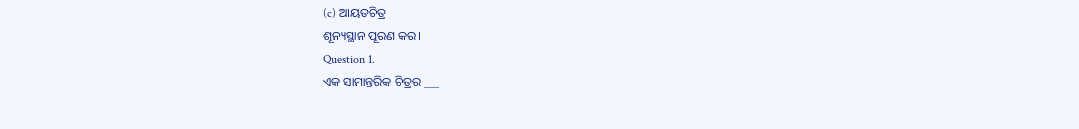(c) ଆୟତଚିତ୍ର
ଶୂନ୍ୟସ୍ଥାନ ପୂରଣ କର।
Question 1.
ଏକ ସାମାନ୍ତରିକ ଚିତ୍ରର ___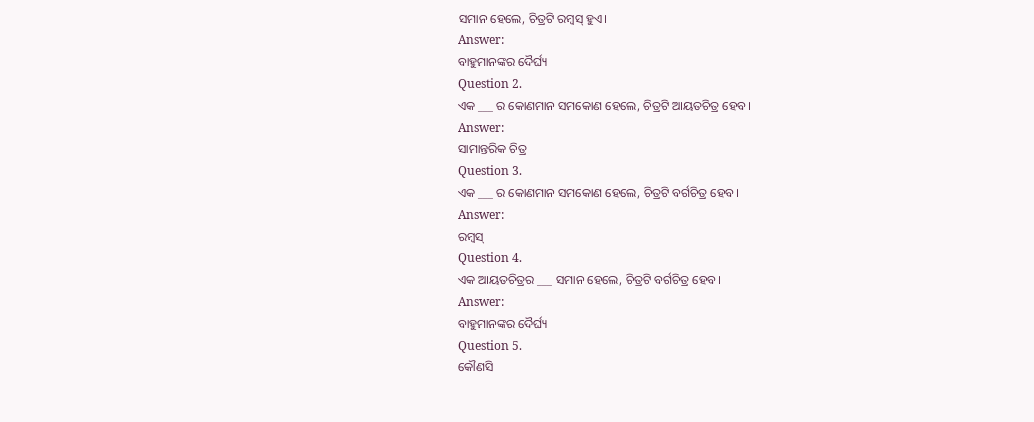ସମାନ ହେଲେ, ଚିତ୍ରଟି ରମ୍ବସ୍ ହୁଏ।
Answer:
ବାହୁମାନଙ୍କର ଦୈର୍ଘ୍ୟ
Question 2.
ଏକ ___ ର କୋଣମାନ ସମକୋଣ ହେଲେ, ଚିତ୍ରଟି ଆୟତଚିତ୍ର ହେବ।
Answer:
ସାମାନ୍ତରିକ ଚିତ୍ର
Question 3.
ଏକ ___ ର କୋଣମାନ ସମକୋଣ ହେଲେ, ଚିତ୍ରଟି ବର୍ଗଚିତ୍ର ହେବ।
Answer:
ରମ୍ବସ୍
Question 4.
ଏକ ଆୟତଚିତ୍ରର ___ ସମାନ ହେଲେ, ଚିତ୍ରଟି ବର୍ଗଚିତ୍ର ହେବ।
Answer:
ବାହୁମାନଙ୍କର ଦୈର୍ଘ୍ୟ
Question 5.
କୌଣସି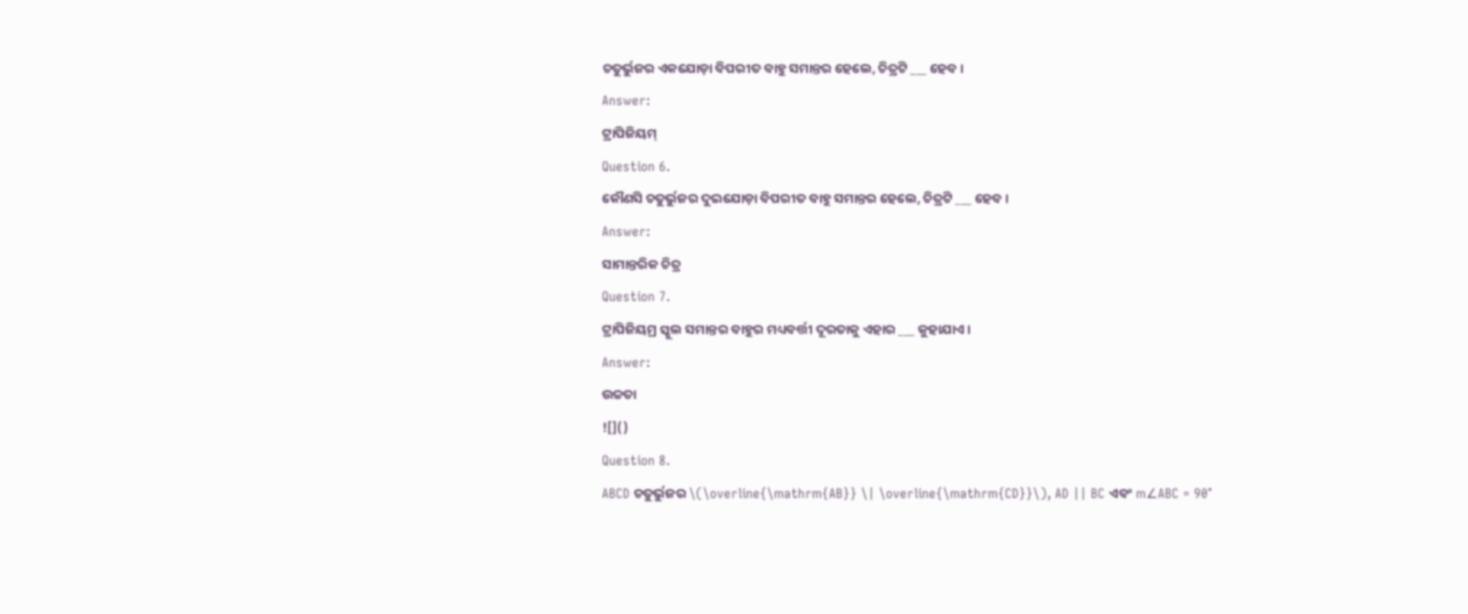ଚତୁର୍ଭୁଜର ଏକଯୋଡ଼ା ବିପରୀତ ବାହୁ ସମାନ୍ତର ହେଲେ, ଚିତ୍ରଟି ___ ହେବ।
Answer:
ଟ୍ରାପିଜିୟମ୍
Question 6.
କୌଣସି ଚତୁର୍ଭୁଜର ଦୁଇଯୋଡ଼ା ବିପରୀତ ବାହୁ ସମାନ୍ତର ହେଲେ, ଚିତ୍ରଟି ___ ହେବ।
Answer:
ସାମାନ୍ତରିକ ଚିତ୍ର
Question 7.
ଟ୍ରାପିଜିୟମ୍ର ସ୍କୁଲ ସମାନ୍ତର ବାହୁର ମଧ୍ୟବର୍ତ୍ତୀ ଦୂରତାକୁ ଏହାର ___ କୁହାଯାଏ।
Answer:
ଉଚ୍ଚତା
![]()
Question 8.
ABCD ଚତୁର୍ଭୁଜର \(\overline{\mathrm{AB}} \| \overline{\mathrm{CD}}\), AD || BC ଏବଂ m∠ABC = 90°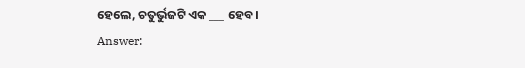ହେଲେ, ଚତୁର୍ଭୁଜଟି ଏକ ___ ହେବ।
Answer: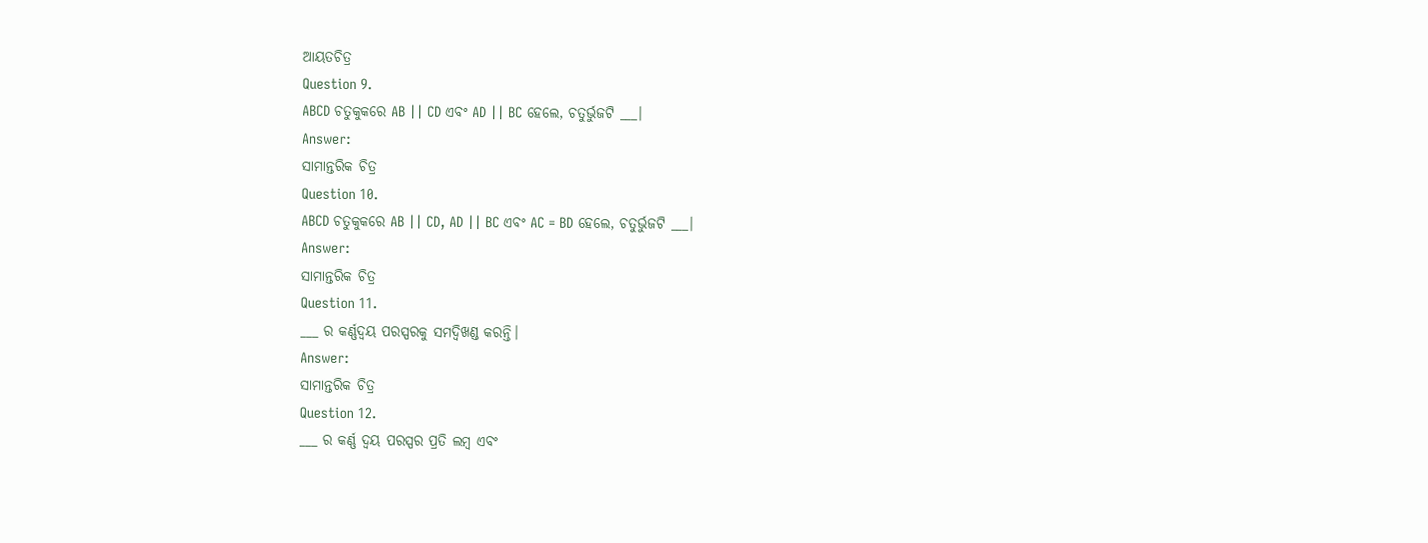ଆୟତଚିତ୍ର
Question 9.
ABCD ଚତୁକୁକରେ AB || CD ଏବଂ AD || BC ହେଲେ, ଚତୁର୍ଭୁଜଟି ___।
Answer:
ସାମାନ୍ତରିକ ଚିତ୍ର
Question 10.
ABCD ଚତୁକୁକରେ AB || CD, AD || BC ଏବଂ AC = BD ହେଲେ, ଚତୁର୍ଭୁଜଟି ___।
Answer:
ସାମାନ୍ତରିକ ଚିତ୍ର
Question 11.
___ ର କର୍ଣ୍ଣଦ୍ଵୟ ପରସ୍ପରକୁ ସମଦ୍ଵିଖଣ୍ଡ କରନ୍ତି।
Answer:
ସାମାନ୍ତରିକ ଚିତ୍ର
Question 12.
___ ର କର୍ଣ୍ଣ ଦ୍ଵୟ ପରସ୍ପର ପ୍ରତି ଲମ୍ବ ଏବଂ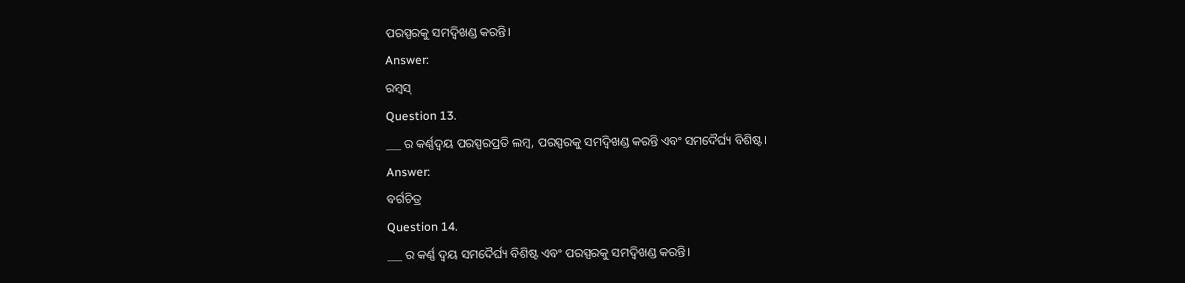ପରସ୍ପରକୁ ସମଦ୍ବିଖଣ୍ଡ କରନ୍ତି।
Answer:
ରମ୍ବସ୍
Question 13.
___ ର କର୍ଣ୍ଣଦ୍ଵୟ ପରସ୍ପରପ୍ରତି ଲମ୍ବ, ପରସ୍ପରକୁ ସମଦ୍ଵିଖଣ୍ଡ କରନ୍ତି ଏବଂ ସମଦୈର୍ଘ୍ୟ ବିଶିଷ୍ଟ।
Answer:
ବର୍ଗଚିତ୍ର
Question 14.
___ ର କର୍ଣ୍ଣ ଦ୍ଵୟ ସମଦୈର୍ଘ୍ୟ ବିଶିଷ୍ଟ ଏବଂ ପରସ୍ପରକୁ ସମଦ୍ଵିଖଣ୍ଡ କରନ୍ତି।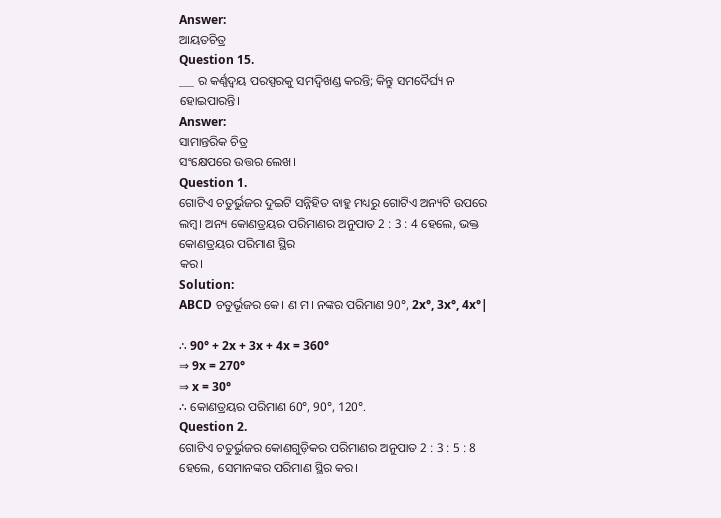Answer:
ଆୟତଚିତ୍ର
Question 15.
___ ର କର୍ଣ୍ଣଦ୍ଵୟ ପରସ୍ପରକୁ ସମଦ୍ଵିଖଣ୍ଡ କରନ୍ତି; କିନ୍ତୁ ସମଦୈର୍ଘ୍ୟ ନ ହୋଇପାରନ୍ତି।
Answer:
ସାମାନ୍ତରିକ ଚିତ୍ର
ସଂକ୍ଷେପରେ ଉତ୍ତର ଲେଖ।
Question 1.
ଗୋଟିଏ ଚତୁର୍ଭୁଜର ଦୁଇଟି ସନ୍ନିହିତ ବାହୁ ମଧ୍ୟରୁ ଗୋଟିଏ ଅନ୍ୟଟି ଉପରେ ଲମ୍ବ। ଅନ୍ୟ କୋଣତ୍ରୟର ପରିମାଣର ଅନୁପାତ 2 : 3 : 4 ହେଲେ, ଭକ୍ତ କୋଣତ୍ରୟର ପରିମାଣ ସ୍ଥିର
କର।
Solution:
ABCD ଚତୁର୍ଭୂଜର କେ। ଣ ମ। ନଙ୍କର ପରିମାଣ 90°, 2x°, 3x°, 4x°|

∴ 90° + 2x + 3x + 4x = 360°
⇒ 9x = 270°
⇒ x = 30°
∴ କୋଣତ୍ରୟର ପରିମାଣ 60°, 90°, 120°.
Question 2.
ଗୋଟିଏ ଚତୁର୍ଭୁଜର କୋଣଗୁଡ଼ିକର ପରିମାଣର ଅନୁପାତ 2 : 3 : 5 : 8 ହେଲେ, ସେମାନଙ୍କର ପରିମାଣ ସ୍ଥିର କର।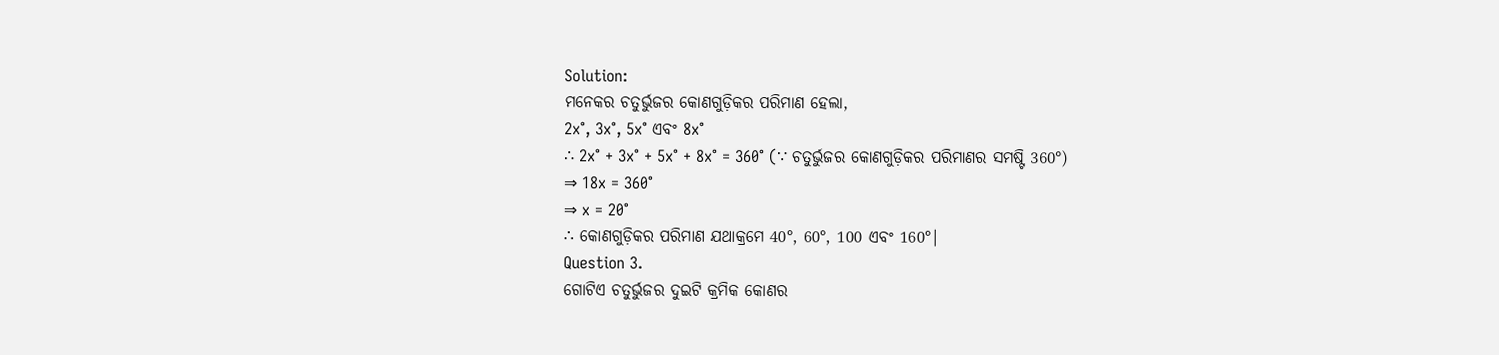Solution:
ମନେକର ଚତୁର୍ଭୁଜର କୋଣଗୁଡ଼ିକର ପରିମାଣ ହେଲା,
2x°, 3x°, 5x° ଏବଂ 8x°
∴ 2x° + 3x° + 5x° + 8x° = 360° (∵ ଚତୁର୍ଭୁଜର କୋଣଗୁଡ଼ିକର ପରିମାଣର ସମଷ୍ଟି 360°)
⇒ 18x = 360°
⇒ x = 20°
∴ କୋଣଗୁଡ଼ିକର ପରିମାଣ ଯଥାକ୍ରମେ 40°, 60°, 100 ଏବଂ 160°|
Question 3.
ଗୋଟିଏ ଚତୁର୍ଭୁଜର ଦୁଇଟି କ୍ରମିକ କୋଣର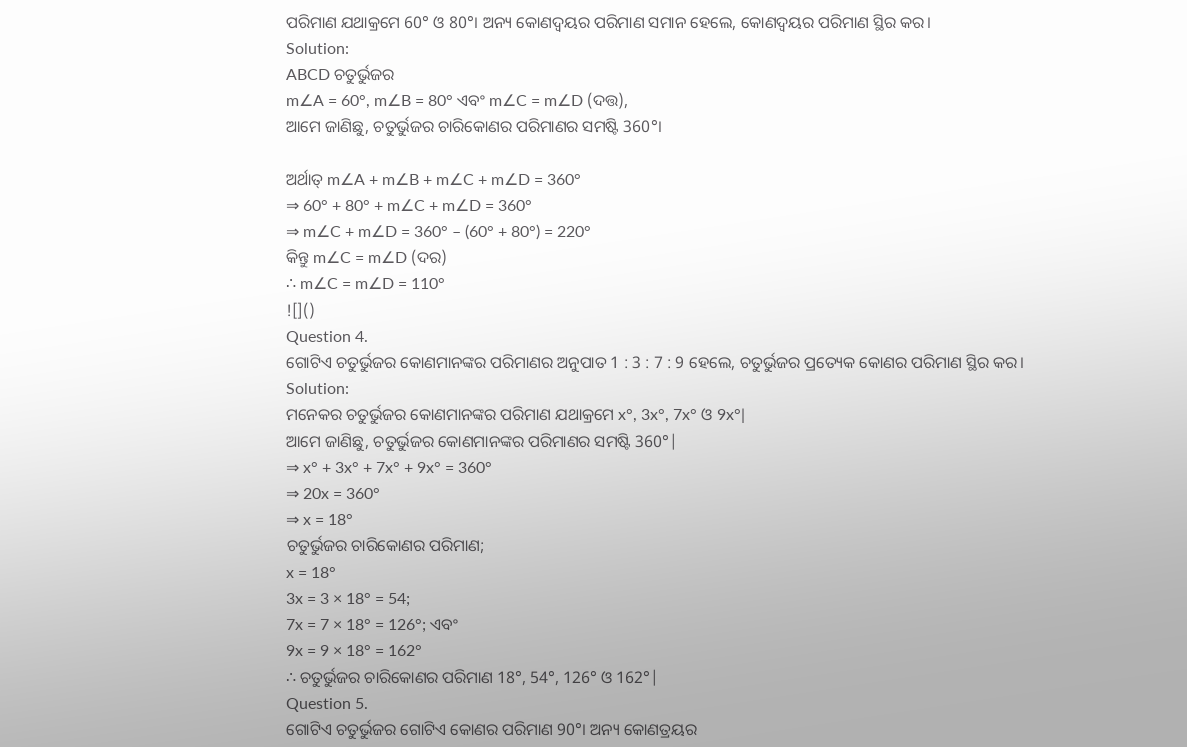ପରିମାଣ ଯଥାକ୍ରମେ 60° ଓ 80°। ଅନ୍ୟ କୋଣଦ୍ଵୟର ପରିମାଣ ସମାନ ହେଲେ, କୋଣଦ୍ୱୟର ପରିମାଣ ସ୍ଥିର କର।
Solution:
ABCD ଚତୁର୍ଭୁଜର
m∠A = 60°, m∠B = 80° ଏବଂ m∠C = m∠D (ଦତ୍ତ),
ଆମେ ଜାଣିଛୁ, ଚତୁର୍ଭୁଜର ଚାରିକୋଣର ପରିମାଣର ସମଷ୍ଟି 360°।

ଅର୍ଥାତ୍ m∠A + m∠B + m∠C + m∠D = 360°
⇒ 60° + 80° + m∠C + m∠D = 360°
⇒ m∠C + m∠D = 360° – (60° + 80°) = 220°
କିନ୍ତୁ m∠C = m∠D (ଦର)
∴ m∠C = m∠D = 110°
![]()
Question 4.
ଗୋଟିଏ ଚତୁର୍ଭୁଜର କୋଣମାନଙ୍କର ପରିମାଣର ଅନୁପାତ 1 : 3 : 7 : 9 ହେଲେ, ଚତୁର୍ଭୁଜର ପ୍ରତ୍ୟେକ କୋଣର ପରିମାଣ ସ୍ଥିର କର।
Solution:
ମନେକର ଚତୁର୍ଭୁଜର କୋଣମାନଙ୍କର ପରିମାଣ ଯଥାକ୍ରମେ x°, 3x°, 7x° ଓ 9x°|
ଆମେ ଜାଣିଛୁ, ଚତୁର୍ଭୁଜର କୋଣମାନଙ୍କର ପରିମାଣର ସମଷ୍ଟି 360°|
⇒ x° + 3x° + 7x° + 9x° = 360°
⇒ 20x = 360°
⇒ x = 18°
ଚତୁର୍ଭୁଜର ଚାରିକୋଣର ପରିମାଣ;
x = 18°
3x = 3 × 18° = 54;
7x = 7 × 18° = 126°; ଏବଂ
9x = 9 × 18° = 162°
∴ ଚତୁର୍ଭୁଜର ଚାରିକୋଣର ପରିମାଣ 18°, 54°, 126° ଓ 162°|
Question 5.
ଗୋଟିଏ ଚତୁର୍ଭୁଜର ଗୋଟିଏ କୋଣର ପରିମାଣ 90°। ଅନ୍ୟ କୋଣତ୍ରୟର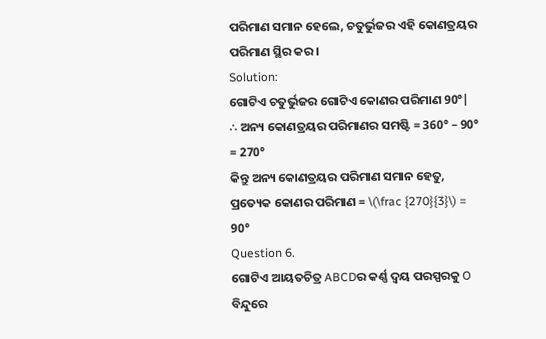ପରିମାଣ ସମାନ ହେଲେ, ଚତୁର୍ଭୁଜର ଏହି କୋଣତ୍ରୟର ପରିମାଣ ସ୍ଥିର କର।
Solution:
ଗୋଟିଏ ଚତୁର୍ଭୁଜର ଗୋଟିଏ କୋଣର ପରିମାଣ 90°|
∴ ଅନ୍ୟ କୋଣତ୍ରୟର ପରିମାଣର ସମଷ୍ଟି = 360° – 90° = 270°
କିନ୍ତୁ ଅନ୍ୟ କୋଣତ୍ରୟର ପରିମାଣ ସମାନ ହେତୁ, ପ୍ରତ୍ୟେକ କୋଣର ପରିମାଣ = \(\frac {270}{3}\) = 90°
Question 6.
ଗୋଟିଏ ଆୟତଚିତ୍ର ABCDର କର୍ଣ୍ଣ ଦ୍ଵୟ ପରସ୍ପରକୁ O ବିନ୍ଦୁରେ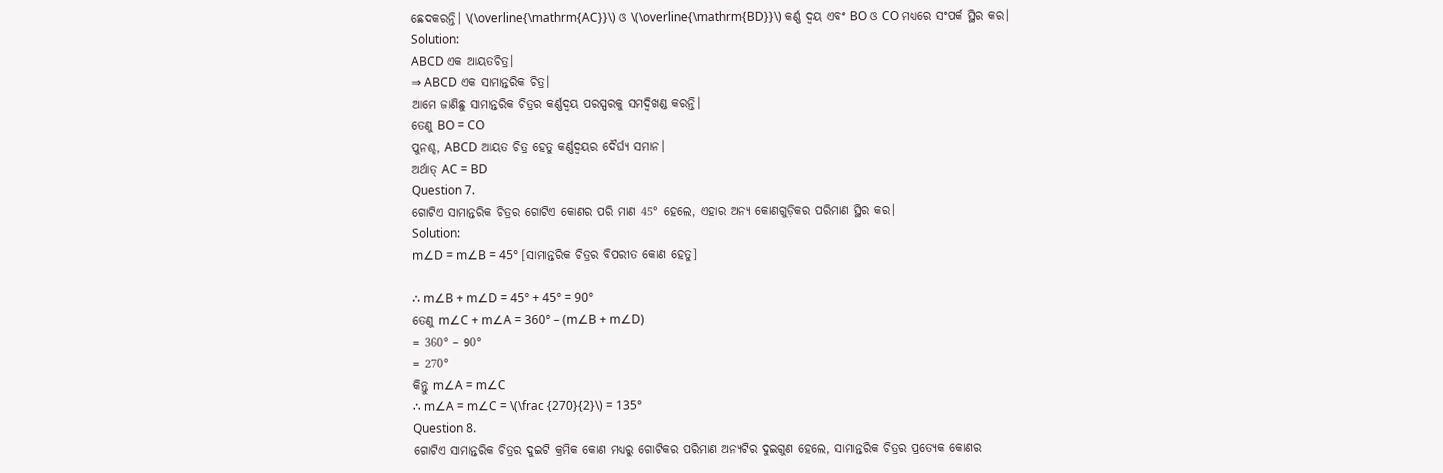ଛେଦକରନ୍ତି। \(\overline{\mathrm{AC}}\) ଓ \(\overline{\mathrm{BD}}\) କର୍ଣ୍ଣ ଦ୍ଵୟ ଏବଂ BO ଓ CO ମଧ୍ୟରେ ସଂପର୍କ ସ୍ଥିର କର।
Solution:
ABCD ଏକ ଆୟତଚିତ୍ର।
⇒ ABCD ଏକ ସାମାନ୍ତରିକ ଚିତ୍ର।
ଆମେ ଜାଣିଛୁ ସାମାନ୍ତରିକ ଚିତ୍ରର କର୍ଣ୍ଣଦ୍ଵୟ ପରସ୍ପରକୁ ସମଦ୍ଵିଖଣ୍ଡ କରନ୍ତି।
ତେଣୁ BO = CO
ପୁନଶ୍ଚ, ABCD ଆୟତ ଚିତ୍ର ହେତୁ କର୍ଣ୍ଣଦ୍ୱୟର ଦୈର୍ଘ୍ୟ ସମାନ।
ଅର୍ଥାତ୍ AC = BD
Question 7.
ଗୋଟିଏ ସାମାନ୍ତରିକ ଚିତ୍ରର ଗୋଟିଏ କୋଣର ପରି ମାଣ 45° ହେଲେ, ଏହାର ଅନ୍ୟ କୋଣଗୁଡ଼ିକର ପରିମାଣ ସ୍ଥିର କର।
Solution:
m∠D = m∠B = 45° [ସାମାନ୍ତରିକ ଚିତ୍ରର ବିପରୀତ କୋଣ ହେତୁ]

∴ m∠B + m∠D = 45° + 45° = 90°
ତେଣୁ m∠C + m∠A = 360° – (m∠B + m∠D)
= 360° – 90°
= 270°
କିନ୍ତୁ m∠A = m∠C
∴ m∠A = m∠C = \(\frac {270}{2}\) = 135°
Question 8.
ଗୋଟିଏ ସାମାନ୍ତରିକ ଚିତ୍ରର ଦୁଇଟି କ୍ରମିକ କୋଣ ମଧ୍ୟରୁ ଗୋଟିକର ପରିମାଣ ଅନ୍ୟଟିର ଦୁଇଗୁଣ ହେଲେ, ସାମାନ୍ତରିକ ଚିତ୍ରର ପ୍ରତ୍ୟେକ କୋଣର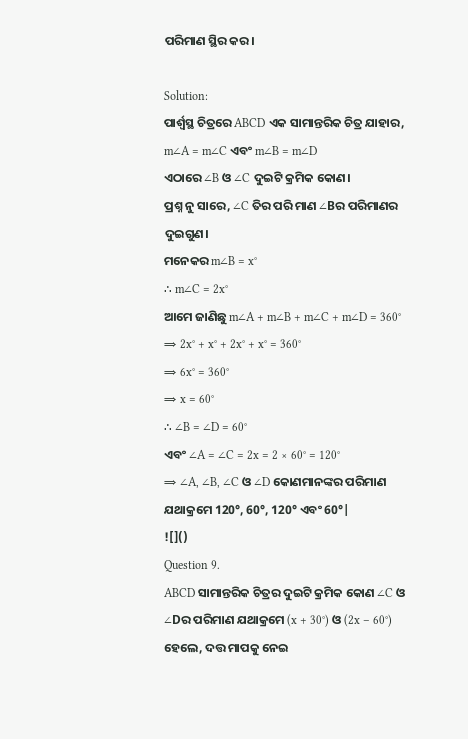ପରିମାଣ ସ୍ଥିର କର।

Solution:
ପାର୍ଶ୍ୱସ୍ଥ ଚିତ୍ରରେ ABCD ଏକ ସାମାନ୍ତରିକ ଚିତ୍ର ଯାହାର,
m∠A = m∠C ଏବଂ m∠B = m∠D
ଏଠାରେ ∠B ଓ ∠C ଦୁଇଟି କ୍ରମିକ କୋଣ।
ପ୍ରଶ୍ନ ନୁ ସାରେ, ∠C ତିର ପରି ମାଣ ∠Bର ପରିମାଣର ଦୁଇଗୁଣ।
ମନେକର m∠B = x°
∴ m∠C = 2x°
ଆମେ ଜାଣିଛୁ m∠A + m∠B + m∠C + m∠D = 360°
⇒ 2x° + x° + 2x° + x° = 360°
⇒ 6x° = 360°
⇒ x = 60°
∴ ∠B = ∠D = 60°
ଏବଂ ∠A = ∠C = 2x = 2 × 60° = 120°
⇒ ∠A, ∠B, ∠C ଓ ∠D କୋଣମାନଙ୍କର ପରିମାଣ ଯଥାକ୍ରମେ 120°, 60°, 120° ଏବଂ 60°|
![]()
Question 9.
ABCD ସାମାନ୍ତରିକ ଚିତ୍ରର ଦୁଇଟି କ୍ରମିକ କୋଣ ∠C ଓ ∠Dର ପରିମାଣ ଯଥାକ୍ରମେ (x + 30°) ଓ (2x – 60°) ହେଲେ, ଦତ୍ତ ମାପକୁ ନେଇ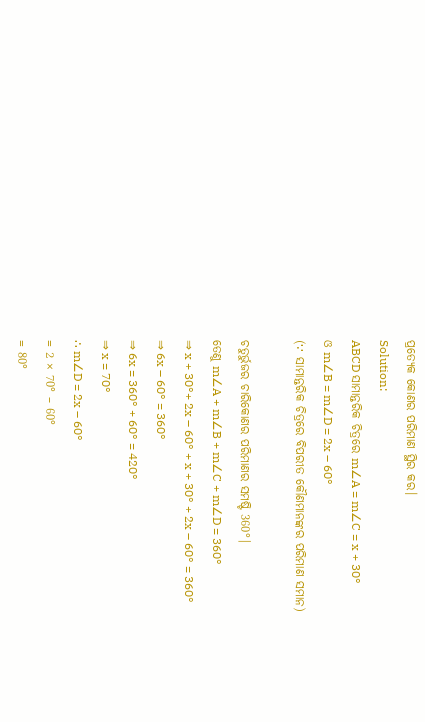ପ୍ରତ୍ୟେକ କୋଣର ପରିମାଣ ସ୍ଥିର କର।
Solution:
ABCD ସାମାନ୍ତରିକ ଚିତ୍ରରେ m∠A = m∠C = x + 30°
ଓ m∠B = m∠D = 2x – 60°
(∵ ସାମାନ୍ତରିକ ଚିତ୍ରରେ ବିପରୀତ କୌଣମାନଙ୍କର ପରିମାଣ ସମାନ)

ଚତୁର୍ଭୁଜର ଚାରିକୋଣର ପରିମାଣର ସମଷ୍ଟି 360°|
ତେଣୁ m∠A + m∠B + m∠C + m∠D = 360°
⇒ x + 30°+ 2x – 60° + x + 30° + 2x – 60° = 360°
⇒ 6x – 60° = 360°
⇒ 6x = 360° + 60° = 420°
⇒ x = 70°
∴ m∠D = 2x – 60°
= 2 × 70° – 60°
= 80°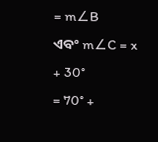= m∠B
ଏବଂ m∠C = x + 30°
= 70° +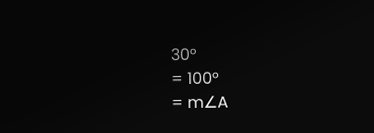30°
= 100°
= m∠A